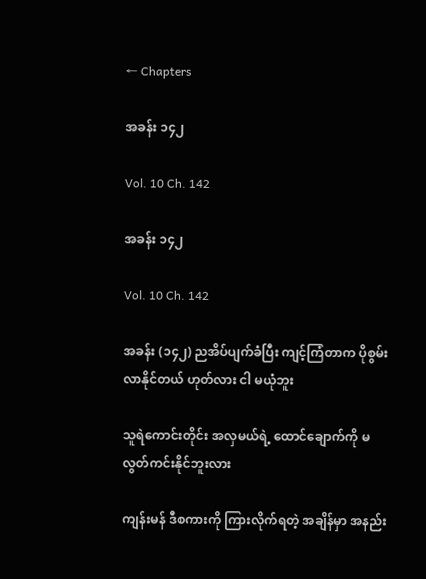← Chapters

အခန်း ၁၄၂

Vol. 10 Ch. 142

အခန်း ၁၄၂

Vol. 10 Ch. 142

အခန်း (၁၄၂) ညအိပ်ပျက်ခံပြီး ကျင့်ကြံတာက ပိုစွမ်းလာနိုင်တယ် ဟုတ်လား ငါ မယုံဘူး

သူရဲကောင်းတိုင်း အလှမယ်ရဲ့ ထောင်ချောက်ကို မလွတ်ကင်းနိုင်ဘူးလား

ကျန်းမန် ဒီစကားကို ကြားလိုက်ရတဲ့ အချိန်မှာ အနည်း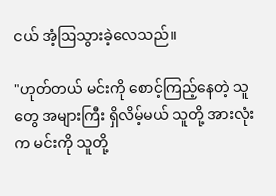ငယ် အံ့ဩသွားခဲ့လေသည်။

"ဟုတ်တယ် မင်းကို စောင့်ကြည့်နေတဲ့ သူတွေ အများကြီး ရှိလိမ့်မယ် သူတို့ အားလုံးက မင်းကို သူတို့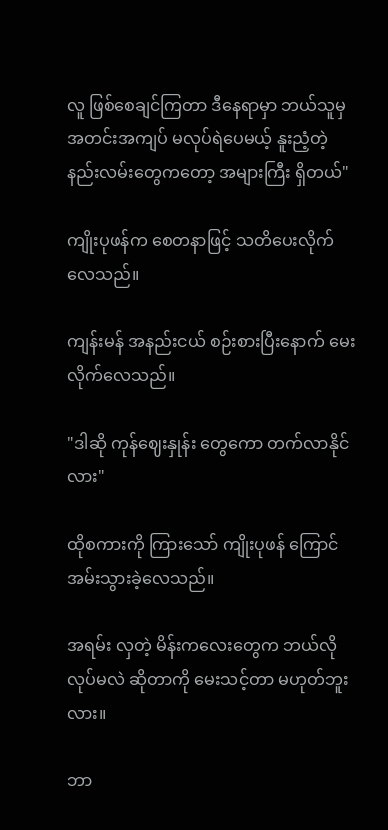လူ ဖြစ်စေချင်ကြတာ ဒီနေရာမှာ ဘယ်သူမှ အတင်းအကျပ် မလုပ်ရဲပေမယ့် နူးညံ့တဲ့ နည်းလမ်းတွေကတော့ အများကြီး ရှိတယ်"

ကျိုးပုဖန်က စေတနာဖြင့် သတိပေးလိုက်လေသည်။

ကျန်းမန် အနည်းငယ် စဉ်းစားပြီးနောက် မေးလိုက်လေသည်။

"ဒါဆို ကုန်ဈေးနှုန်း တွေကော တက်လာနိုင်လား"

ထိုစကားကို ကြားသော် ကျိုးပုဖန် ကြောင်အမ်းသွားခဲ့လေသည်။

အရမ်း လှတဲ့ မိန်းကလေးတွေက ဘယ်လို လုပ်မလဲ ဆိုတာကို မေးသင့်တာ မဟုတ်ဘူးလား။

ဘာ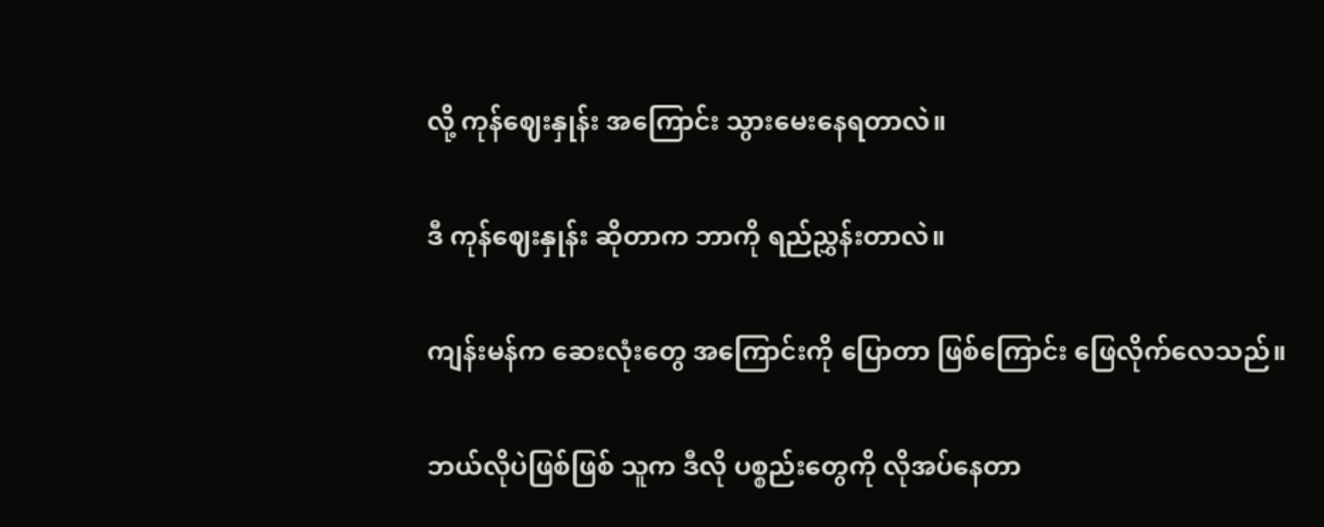လို့ ကုန်ဈေးနှုန်း အကြောင်း သွားမေးနေရတာလဲ။

ဒီ ကုန်ဈေးနှုန်း ဆိုတာက ဘာကို ရည်ညွှန်းတာလဲ။

ကျန်းမန်က ဆေးလုံးတွေ အကြောင်းကို ပြောတာ ဖြစ်ကြောင်း ဖြေလိုက်လေသည်။

ဘယ်လိုပဲဖြစ်ဖြစ် သူက ဒီလို ပစ္စည်းတွေကို လိုအပ်နေတာ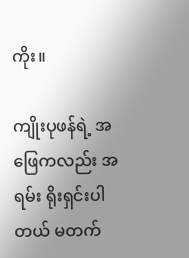ကိုး။

ကျိုးပုဖန်ရဲ့ အဖြေကလည်း အရမ်း ရိုးရှင်းပါတယ် မတက်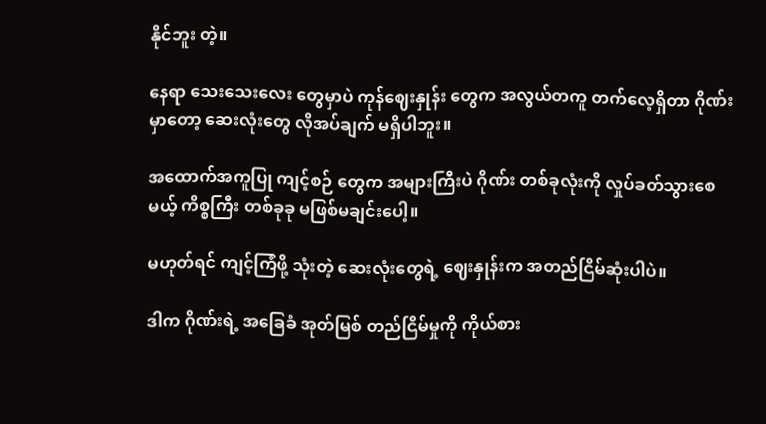နိုင်ဘူး တဲ့။

နေရာ သေးသေးလေး တွေမှာပဲ ကုန်ဈေးနှုန်း တွေက အလွယ်တကူ တက်လေ့ရှိတာ ဂိုဏ်းမှာတော့ ဆေးလုံးတွေ လိုအပ်ချက် မရှိပါဘူး။

အထောက်အကူပြု ကျင့်စဉ် တွေက အများကြီးပဲ ဂိုဏ်း တစ်ခုလုံးကို လှုပ်ခတ်သွားစေမယ့် ကိစ္စကြီး တစ်ခုခု မဖြစ်မချင်းပေါ့။

မဟုတ်ရင် ကျင့်ကြံဖို့ သုံးတဲ့ ဆေးလုံးတွေရဲ့ ဈေးနှုန်းက အတည်ငြိမ်ဆုံးပါပဲ။

ဒါက ဂိုဏ်းရဲ့ အခြေခံ အုတ်မြစ် တည်ငြိမ်မှုကို ကိုယ်စား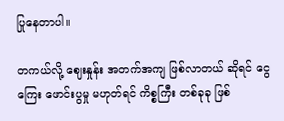ပြုနေတာပါ။

တကယ်လို့ ဈေးနှုန်း အတက်အကျ ဖြစ်လာတယ် ဆိုရင် ငွေကြေး ဖောင်းပွမှု မဟုတ်ရင် ကိစ္စကြီး တစ်ခုခု ဖြစ်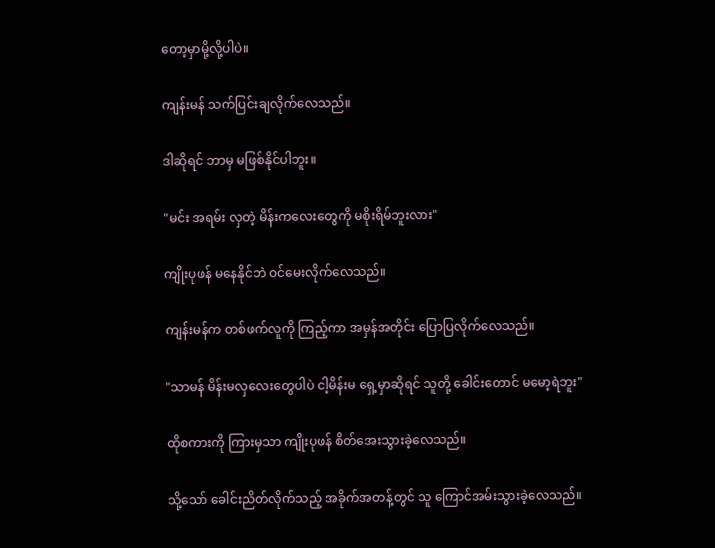တော့မှာမို့လို့ပါပဲ။

ကျန်းမန် သက်ပြင်းချလိုက်လေသည်။

ဒါဆိုရင် ဘာမှ မဖြစ်နိုင်ပါဘူး။

"မင်း အရမ်း လှတဲ့ မိန်းကလေးတွေကို မစိုးရိမ်ဘူးလား"

ကျိုးပုဖန် မနေနိုင်ဘဲ ဝင်မေးလိုက်လေသည်။

ကျန်းမန်က တစ်ဖက်လူကို ကြည့်ကာ အမှန်အတိုင်း ပြောပြလိုက်လေသည်။

"သာမန် မိန်းမလှလေးတွေပါပဲ ငါ့မိန်းမ ရှေ့မှာဆိုရင် သူတို့ ခေါင်းတောင် မမော့ရဲဘူး"

ထိုစကားကို ကြားမှသာ ကျိုးပုဖန် စိတ်အေးသွားခဲ့လေသည်။

သို့သော် ခေါင်းညိတ်လိုက်သည့် အခိုက်အတန့်တွင် သူ ကြောင်အမ်းသွားခဲ့လေသည်။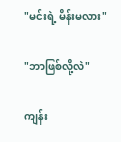"မင်းရဲ့ မိန်းမလား"

"ဘာဖြစ်လို့လဲ"

ကျန်း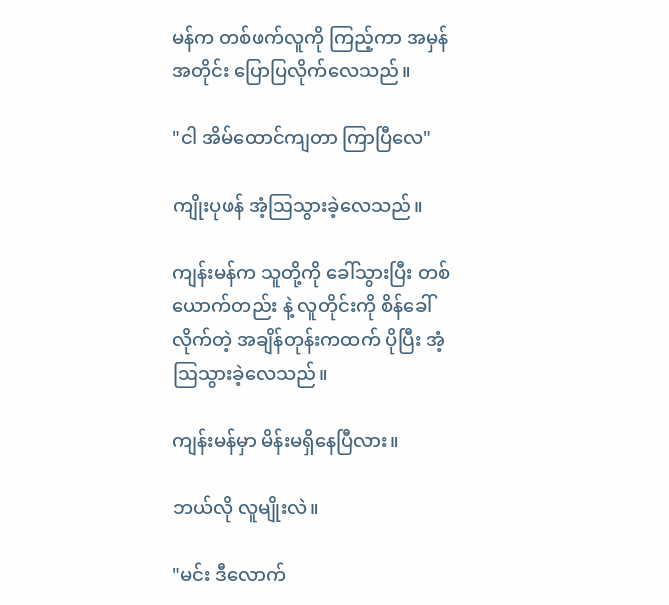မန်က တစ်ဖက်လူကို ကြည့်ကာ အမှန်အတိုင်း ပြောပြလိုက်လေသည်။

"ငါ အိမ်ထောင်ကျတာ ကြာပြီလေ"

ကျိုးပုဖန် အံ့ဩသွားခဲ့လေသည်။

ကျန်းမန်က သူတို့ကို ခေါ်သွားပြီး တစ်ယောက်တည်း နဲ့ လူတိုင်းကို စိန်ခေါ်လိုက်တဲ့ အချိန်တုန်းကထက် ပိုပြီး အံ့ဩသွားခဲ့လေသည်။

ကျန်းမန်မှာ မိန်းမရှိနေပြီလား။

ဘယ်လို လူမျိုးလဲ။

"မင်း ဒီလောက်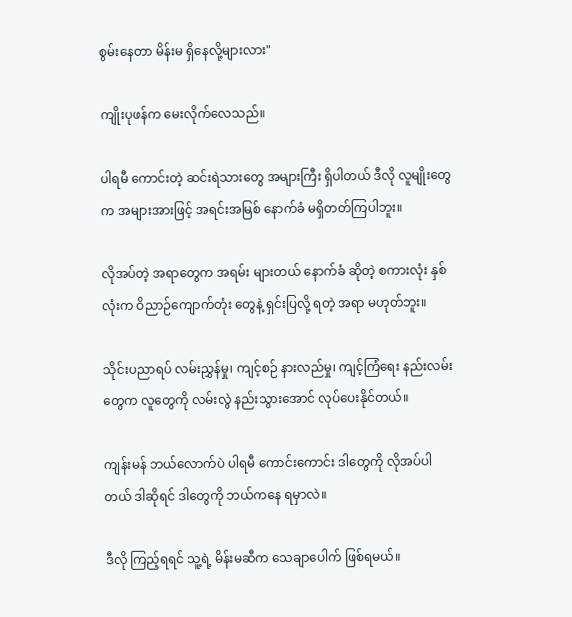စွမ်းနေတာ မိန်းမ ရှိနေလို့များလား"

ကျိုးပုဖန်က မေးလိုက်လေသည်။

ပါရမီ ကောင်းတဲ့ ဆင်းရဲသားတွေ အများကြီး ရှိပါတယ် ဒီလို လူမျိုးတွေက အများအားဖြင့် အရင်းအမြစ် နောက်ခံ မရှိတတ်ကြပါဘူး။

လိုအပ်တဲ့ အရာတွေက အရမ်း များတယ် နောက်ခံ ဆိုတဲ့ စကားလုံး နှစ်လုံးက ဝိညာဉ်ကျောက်တုံး တွေနဲ့ ရှင်းပြလို့ ရတဲ့ အရာ မဟုတ်ဘူး။

သိုင်းပညာရပ် လမ်းညွှန်မှု၊ ကျင့်စဉ် နားလည်မှု၊ ကျင့်ကြံရေး နည်းလမ်း တွေက လူတွေကို လမ်းလွဲ နည်းသွားအောင် လုပ်ပေးနိုင်တယ်။

ကျန်းမန် ဘယ်လောက်ပဲ ပါရမီ ကောင်းကောင်း ဒါတွေကို လိုအပ်ပါတယ် ဒါဆိုရင် ဒါတွေကို ဘယ်ကနေ ရမှာလဲ။

ဒီလို ကြည့်ရရင် သူ့ရဲ့ မိန်းမဆီက သေချာပေါက် ဖြစ်ရမယ်။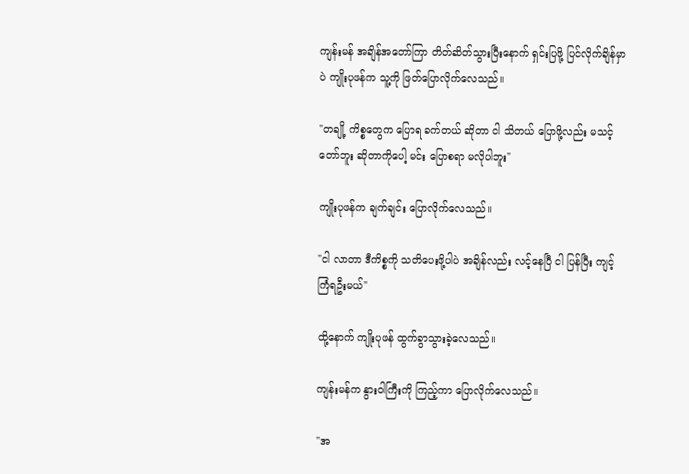ကျန်းမန် အချိန်အတော်ကြာ တိတ်ဆိတ်သွားပြီးနောက် ရှင်းပြဖို့ ပြင်လိုက်ချိန်မှာပဲ ကျိုးပုဖန်က သူ့ကို ဖြတ်ပြောလိုက်လေသည်။

"တချို့ ကိစ္စတွေက ပြောရ ခက်တယ် ဆိုတာ ငါ သိတယ် ပြောဖို့လည်း မသင့်တော်ဘူး ဆိုတာကိုပေါ့ မင်း ပြောစရာ မလိုပါဘူး"

ကျိုးပုဖန်က ချက်ချင်း ပြောလိုက်လေသည်။

"ငါ လာတာ ဒီကိစ္စကို သတိပေးဖို့ပါပဲ အချိန်လည်း လင့်နေပြီ ငါ ပြန်ပြီး ကျင့်ကြံရဦးမယ်"

ထို့နောက် ကျိုးပုဖန် ထွက်ခွာသွားခဲ့လေသည်။

ကျန်းမန်က နွားဝါကြီးကို ကြည့်ကာ ပြောလိုက်လေသည်။

"အ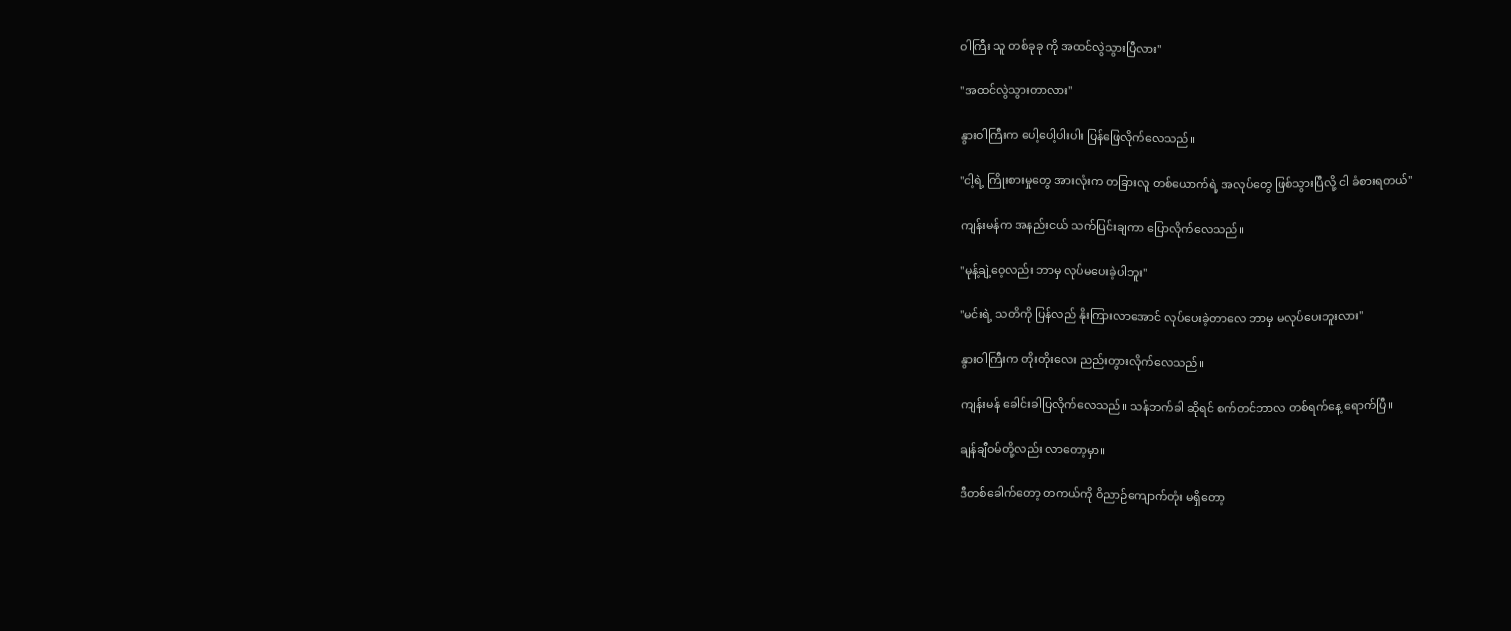ဝါကြီး သူ တစ်ခုခု ကို အထင်လွဲသွားပြီလား"

"အထင်လွဲသွားတာလား"

နွားဝါကြီးက ပေါ့ပေါ့ပါးပါး ပြန်ဖြေလိုက်လေသည်။

"ငါ့ရဲ့ ကြိုးစားမှုတွေ အားလုံးက တခြားလူ တစ်ယောက်ရဲ့ အလုပ်တွေ ဖြစ်သွားပြီလို့ ငါ ခံစားရတယ်"

ကျန်းမန်က အနည်းငယ် သက်ပြင်းချကာ ပြောလိုက်လေသည်။

"မုန့်ချဲ့ဝေ့လည်း ဘာမှ လုပ်မပေးခဲ့ပါဘူး"

"မင်းရဲ့ သတိကို ပြန်လည် နိုးကြားလာအောင် လုပ်ပေးခဲ့တာလေ ဘာမှ မလုပ်ပေးဘူးလား"

နွားဝါကြီးက တိုးတိုးလေး ညည်းတွားလိုက်လေသည်။

ကျန်းမန် ခေါင်းခါပြလိုက်လေသည်။ သန်ဘက်ခါ ဆိုရင် စက်တင်ဘာလ တစ်ရက်နေ့ ရောက်ပြီ။

ချန်ချီဝမ်တို့လည်း လာတော့မှာ။

ဒီတစ်ခေါက်တော့ တကယ်ကို ဝိညာဉ်ကျောက်တုံး မရှိတော့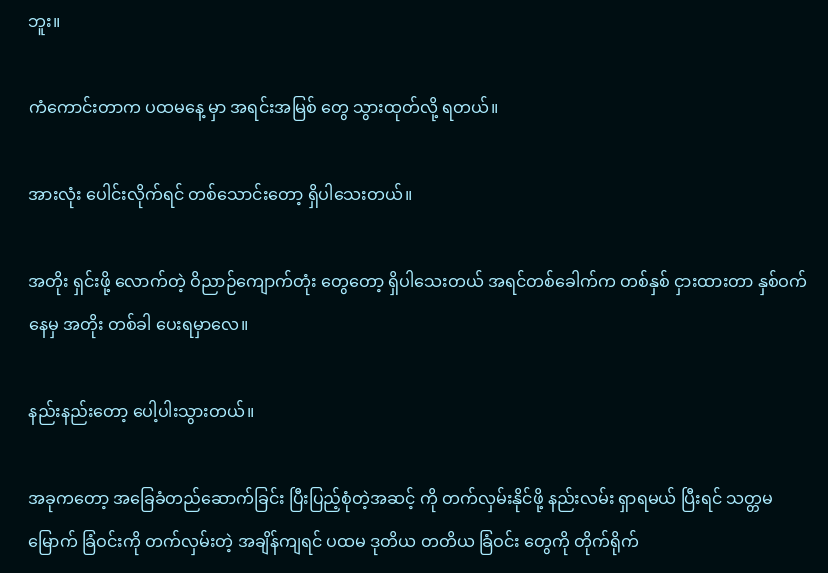ဘူး။

ကံကောင်းတာက ပထမနေ့ မှာ အရင်းအမြစ် တွေ သွားထုတ်လို့ ရတယ်။

အားလုံး ပေါင်းလိုက်ရင် တစ်သောင်းတော့ ရှိပါသေးတယ်။

အတိုး ရှင်းဖို့ လောက်တဲ့ ဝိညာဉ်ကျောက်တုံး တွေတော့ ရှိပါသေးတယ် အရင်တစ်ခေါက်က တစ်နှစ် ငှားထားတာ နှစ်ဝက် နေမှ အတိုး တစ်ခါ ပေးရမှာလေ။

နည်းနည်းတော့ ပေါ့ပါးသွားတယ်။

အခုကတော့ အခြေခံတည်ဆောက်ခြင်း ပြီးပြည့်စုံတဲ့အဆင့် ကို တက်လှမ်းနိုင်ဖို့ နည်းလမ်း ရှာရမယ် ပြီးရင် သတ္တမမြောက် ခြံဝင်းကို တက်လှမ်းတဲ့ အချိန်ကျရင် ပထမ ဒုတိယ တတိယ ခြံဝင်း တွေကို တိုက်ရိုက်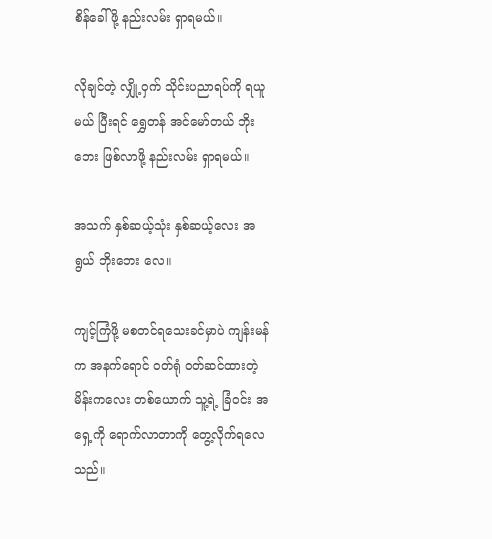စိန်ခေါ်ဖို့ နည်းလမ်း ရှာရမယ်။

လိုချင်တဲ့ လျှို့ဝှက် သိုင်းပညာရပ်ကို ရယူမယ် ပြီးရင် ရွှေတန် အင်မော်တယ် ဘိုးဘေး ဖြစ်လာဖို့ နည်းလမ်း ရှာရမယ်။

အသက် နှစ်ဆယ့်သုံး နှစ်ဆယ့်လေး အရွယ် ဘိုးဘေး လေ။

ကျင့်ကြံဖို့ မစတင်ရသေးခင်မှာပဲ ကျန်းမန်က အနက်ရောင် ဝတ်ရုံ ဝတ်ဆင်ထားတဲ့ မိန်းကလေး တစ်ယောက် သူ့ရဲ့ ခြံဝင်း အရှေ့ကို ရောက်လာတာကို တွေ့လိုက်ရလေသည်။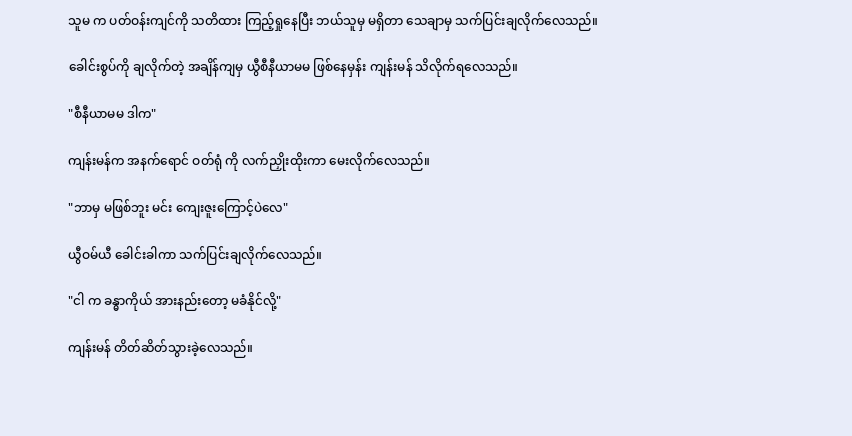သူမ က ပတ်ဝန်းကျင်ကို သတိထား ကြည့်ရှုနေပြီး ဘယ်သူမှ မရှိတာ သေချာမှ သက်ပြင်းချလိုက်လေသည်။

ခေါင်းစွပ်ကို ချလိုက်တဲ့ အချိန်ကျမှ ယွီစီနီယာမမ ဖြစ်နေမှန်း ကျန်းမန် သိလိုက်ရလေသည်။

"စီနီယာမမ ဒါက"

ကျန်းမန်က အနက်ရောင် ဝတ်ရုံ ကို လက်ညှိုးထိုးကာ မေးလိုက်လေသည်။

"ဘာမှ မဖြစ်ဘူး မင်း ကျေးဇူးကြောင့်ပဲလေ"

ယွီဝမ်ယီ ခေါင်းခါကာ သက်ပြင်းချလိုက်လေသည်။

"ငါ က ခန္ဓာကိုယ် အားနည်းတော့ မခံနိုင်လို့"

ကျန်းမန် တိတ်ဆိတ်သွားခဲ့လေသည်။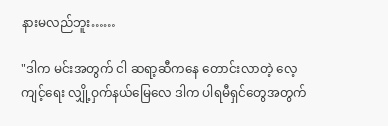နားမလည်ဘူး……

"ဒါက မင်းအတွက် ငါ ဆရာ့ဆီကနေ တောင်းလာတဲ့ လေ့ကျင့်ရေး လျှို့ဝှက်နယ်မြေလေ ဒါက ပါရမီရှင်တွေအတွက်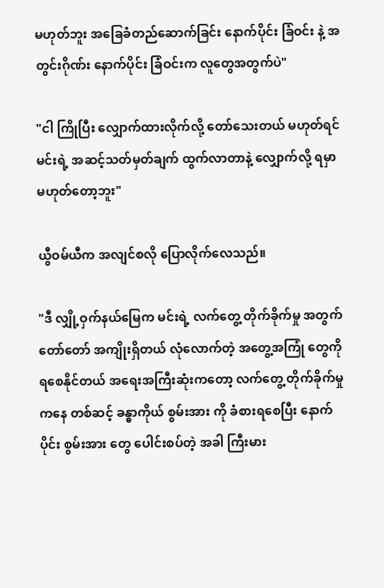မဟုတ်ဘူး အခြေခံတည်ဆောက်ခြင်း နောက်ပိုင်း ခြံဝင်း နဲ့ အတွင်းဂိုဏ်း နောက်ပိုင်း ခြံဝင်းက လူတွေအတွက်ပဲ"

"ငါ ကြိုပြီး လျှောက်ထားလိုက်လို့ တော်သေးတယ် မဟုတ်ရင် မင်းရဲ့ အဆင့်သတ်မှတ်ချက် ထွက်လာတာနဲ့ လျှောက်လို့ ရမှာ မဟုတ်တော့ဘူး"

ယွီဝမ်ယီက အလျင်စလို ပြောလိုက်လေသည်။

"ဒီ လျှို့ဝှက်နယ်မြေက မင်းရဲ့ လက်တွေ့ တိုက်ခိုက်မှု အတွက် တော်တော် အကျိုးရှိတယ် လုံလောက်တဲ့ အတွေ့အကြုံ တွေကို ရစေနိုင်တယ် အရေးအကြီးဆုံးကတော့ လက်တွေ့ တိုက်ခိုက်မှု ကနေ တစ်ဆင့် ခန္ဓာကိုယ် စွမ်းအား ကို ခံစားရစေပြီး နောက်ပိုင်း စွမ်းအား တွေ ပေါင်းစပ်တဲ့ အခါ ကြီးမား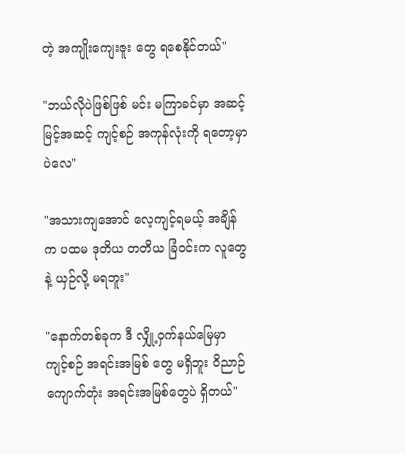တဲ့ အကျိုးကျေးဇူး တွေ ရစေနိုင်တယ်"

"ဘယ်လိုပဲဖြစ်ဖြစ် မင်း မကြာခင်မှာ အဆင့်မြင့်အဆင့် ကျင့်စဉ် အကုန်လုံးကို ရတော့မှာပဲလေ"

"အသားကျအောင် လေ့ကျင့်ရမယ့် အချိန်က ပထမ ဒုတိယ တတိယ ခြံဝင်းက လူတွေနဲ့ ယှဉ်လို့ မရဘူး"

"နောက်တစ်ခုက ဒီ လျှို့ဝှက်နယ်မြေမှာ ကျင့်စဉ် အရင်းအမြစ် တွေ မရှိဘူး ဝိညာဉ်ကျောက်တုံး အရင်းအမြစ်တွေပဲ ရှိတယ်"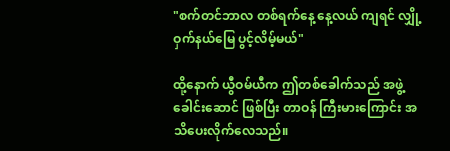"စက်တင်ဘာလ တစ်ရက်နေ့ နေ့လယ် ကျရင် လျှို့ဝှက်နယ်မြေ ပွင့်လိမ့်မယ်"

ထို့နောက် ယွီဝမ်ယီက ဤတစ်ခေါက်သည် အဖွဲ့ခေါင်းဆောင် ဖြစ်ပြီး တာဝန် ကြီးမားကြောင်း အသိပေးလိုက်လေသည်။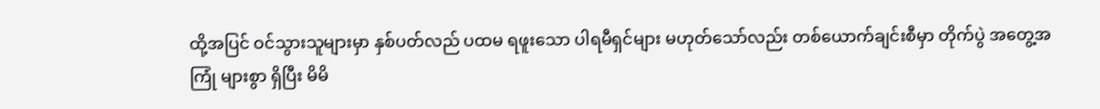ထို့အပြင် ဝင်သွားသူများမှာ နှစ်ပတ်လည် ပထမ ရဖူးသော ပါရမီရှင်များ မဟုတ်သော်လည်း တစ်ယောက်ချင်းစီမှာ တိုက်ပွဲ အတွေ့အကြုံ များစွာ ရှိပြီး မိမိ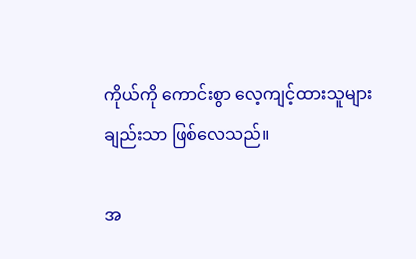ကိုယ်ကို ကောင်းစွာ လေ့ကျင့်ထားသူများ ချည်းသာ ဖြစ်လေသည်။

အ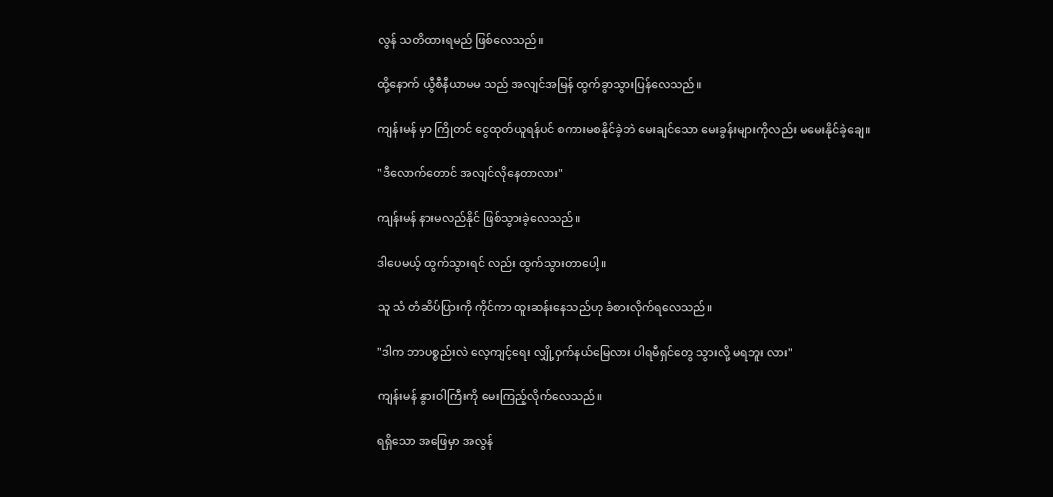လွန် သတိထားရမည် ဖြစ်လေသည်။

ထို့နောက် ယွီစီနီယာမမ သည် အလျင်အမြန် ထွက်ခွာသွားပြန်လေသည်။

ကျန်းမန် မှာ ကြိုတင် ငွေထုတ်ယူရန်ပင် စကားမစနိုင်ခဲ့ဘဲ မေးချင်သော မေးခွန်းများကိုလည်း မမေးနိုင်ခဲ့ချေ။

"ဒီလောက်တောင် အလျင်လိုနေတာလား"

ကျန်းမန် နားမလည်နိုင် ဖြစ်သွားခဲ့လေသည်။

ဒါပေမယ့် ထွက်သွားရင် လည်း ထွက်သွားတာပေါ့။

သူ သံ တံဆိပ်ပြားကို ကိုင်ကာ ထူးဆန်းနေသည်ဟု ခံစားလိုက်ရလေသည်။

"ဒါက ဘာပစ္စည်းလဲ လေ့ကျင့်ရေး လျှို့ဝှက်နယ်မြေလား ပါရမီရှင်တွေ သွားလို့ မရဘူး လား"

ကျန်းမန် နွားဝါကြီးကို မေးကြည့်လိုက်လေသည်။

ရရှိသော အဖြေမှာ အလွန်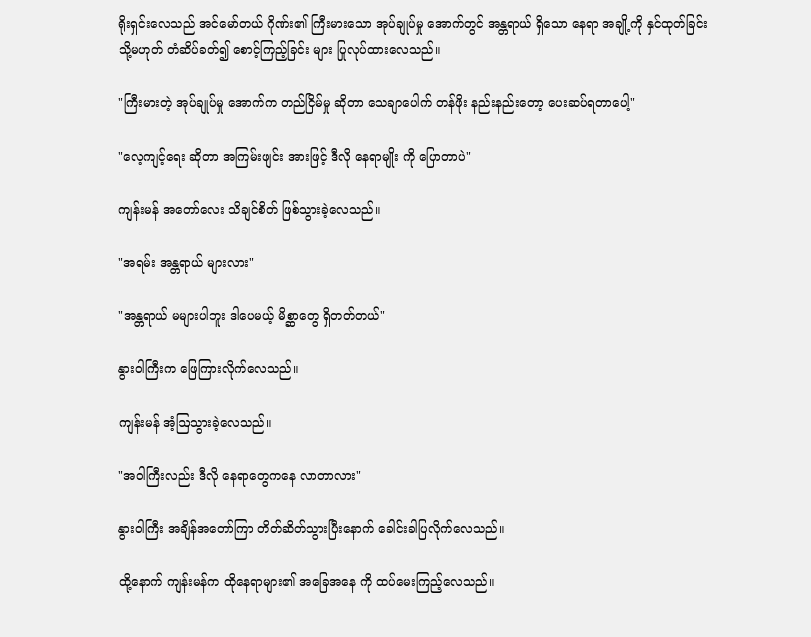ရိုးရှင်းလေသည် အင်မော်တယ် ဂိုဏ်း၏ ကြီးမားသော အုပ်ချုပ်မှု အောက်တွင် အန္တရာယ် ရှိသော နေရာ အချို့ကို နှင်ထုတ်ခြင်း သို့မဟုတ် တံဆိပ်ခတ်၍ စောင့်ကြည့်ခြင်း များ ပြုလုပ်ထားလေသည်။

"ကြီးမားတဲ့ အုပ်ချုပ်မှု အောက်က တည်ငြိမ်မှု ဆိုတာ သေချာပေါက် တန်ဖိုး နည်းနည်းတော့ ပေးဆပ်ရတာပေါ့"

"လေ့ကျင့်ရေး ဆိုတာ အကြမ်းဖျင်း အားဖြင့် ဒီလို နေရာမျိုး ကို ပြောတာပဲ"

ကျန်းမန် အတော်လေး သိချင်စိတ် ဖြစ်သွားခဲ့လေသည်။

"အရမ်း အန္တရာယ် များလား"

"အန္တရာယ် မများပါဘူး ဒါပေမယ့် မိစ္ဆာတွေ ရှိတတ်တယ်"

နွားဝါကြီးက ဖြေကြားလိုက်လေသည်။

ကျန်းမန် အံ့ဩသွားခဲ့လေသည်။

"အဝါကြီးလည်း ဒီလို နေရာတွေကနေ လာတာလား"

နွားဝါကြီး အချိန်အတော်ကြာ တိတ်ဆိတ်သွားပြီးနောက် ခေါင်းခါပြလိုက်လေသည်။

ထို့နောက် ကျန်းမန်က ထိုနေရာများ၏ အခြေအနေ ကို ထပ်မေးကြည့်လေသည်။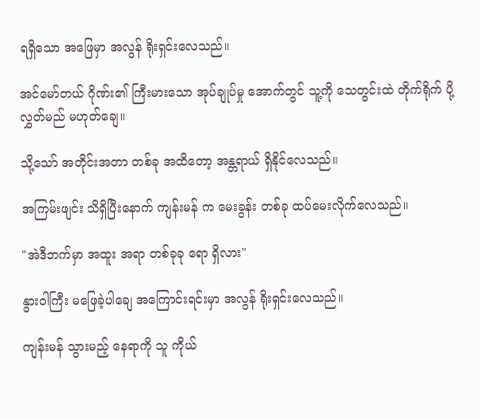ရရှိသော အဖြေမှာ အလွန် ရိုးရှင်းလေသည်။

အင်မော်တယ် ဂိုဏ်း၏ ကြီးမားသော အုပ်ချုပ်မှု အောက်တွင် သူ့ကို သေတွင်းထဲ တိုက်ရိုက် ပို့လွှတ်မည် မဟုတ်ချေ။

သို့သော် အတိုင်းအတာ တစ်ခု အထိတော့ အန္တရာယ် ရှိနိုင်လေသည်။

အကြမ်းဖျင်း သိရှိပြီးနောက် ကျန်းမန် က မေးခွန်း တစ်ခု ထပ်မေးလိုက်လေသည်။

"အဲဒီဘက်မှာ အထူး အရာ တစ်ခုခု ရော ရှိလား"

နွားဝါကြီး မဖြေခဲ့ပါချေ အကြောင်းရင်းမှာ အလွန် ရိုးရှင်းလေသည်။

ကျန်းမန် သွားမည့် နေရာကို သူ ကိုယ်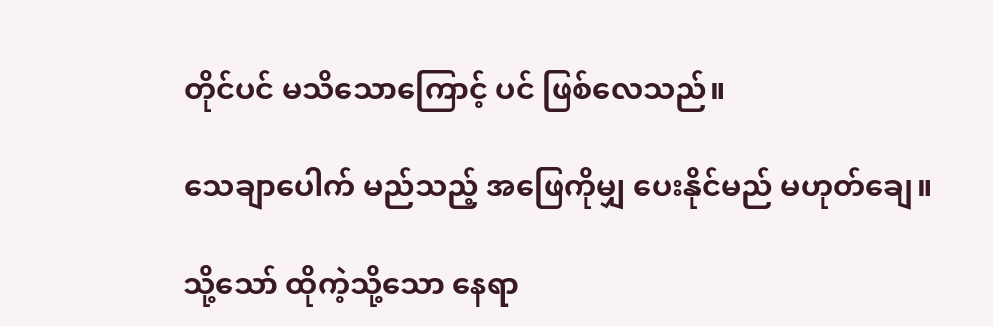တိုင်ပင် မသိသောကြောင့် ပင် ဖြစ်လေသည်။

သေချာပေါက် မည်သည့် အဖြေကိုမျှ ပေးနိုင်မည် မဟုတ်ချေ။

သို့သော် ထိုကဲ့သို့သော နေရာ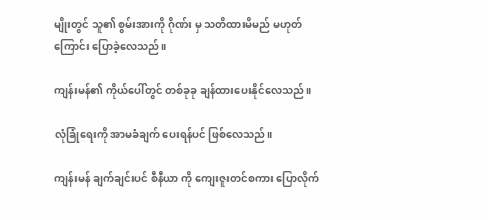မျိုးတွင် သူ၏ စွမ်းအားကို ဂိုဏ်း မှ သတိထားမိမည် မဟုတ်ကြောင်း ပြောခဲ့လေသည်။

ကျန်းမန်၏ ကိုယ်ပေါ်တွင် တစ်ခုခု ချန်ထားပေးနိုင်လေသည်။

လုံခြုံရေးကို အာမခံချက် ပေးရန်ပင် ဖြစ်လေသည်။

ကျန်းမန် ချက်ချင်းပင် စီနီယာ ကို ကျေးဇူးတင်စကား ပြောလိုက်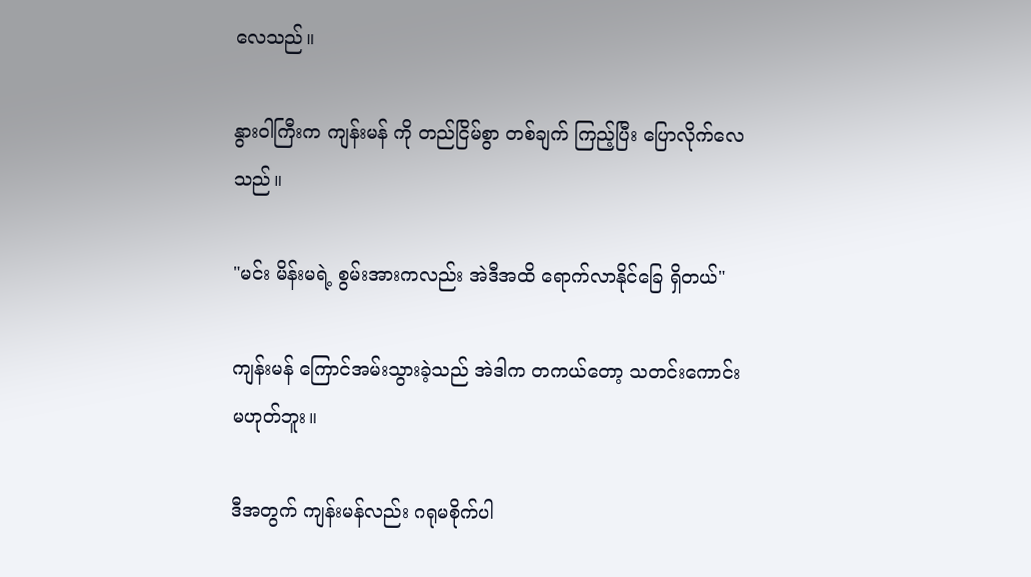လေသည်။

နွားဝါကြီးက ကျန်းမန် ကို တည်ငြိမ်စွာ တစ်ချက် ကြည့်ပြီး ပြောလိုက်လေသည်။

"မင်း မိန်းမရဲ့ စွမ်းအားကလည်း အဲဒီအထိ ရောက်လာနိုင်ခြေ ရှိတယ်"

ကျန်းမန် ကြောင်အမ်းသွားခဲ့သည် အဲဒါက တကယ်တော့ သတင်းကောင်း မဟုတ်ဘူး။

ဒီအတွက် ကျန်းမန်လည်း ဂရုမစိုက်ပါ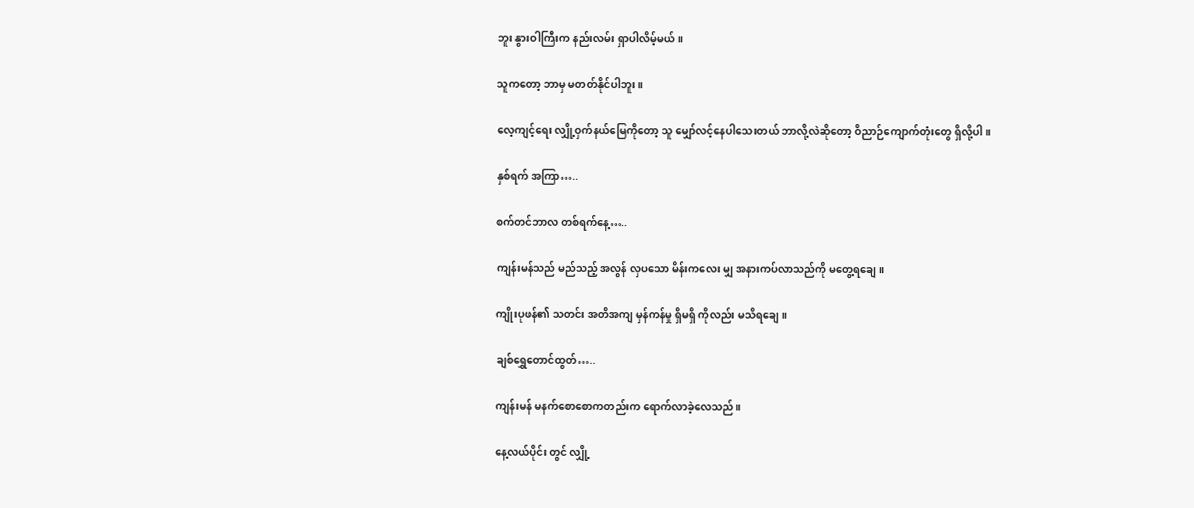ဘူး နွားဝါကြီးက နည်းလမ်း ရှာပါလိမ့်မယ်။

သူကတော့ ဘာမှ မတတ်နိုင်ပါဘူး။

လေ့ကျင့်ရေး လျှို့ဝှက်နယ်မြေကိုတော့ သူ မျှော်လင့်နေပါသေးတယ် ဘာလို့လဲဆိုတော့ ဝိညာဉ်ကျောက်တုံးတွေ ရှိလို့ပါ။

နှစ်ရက် အကြာ…..

စက်တင်ဘာလ တစ်ရက်နေ့…..

ကျန်းမန်သည် မည်သည့် အလွန် လှပသော မိန်းကလေး မျှ အနားကပ်လာသည်ကို မတွေ့ရချေ။

ကျိုးပုဖန်၏ သတင်း အတိအကျ မှန်ကန်မှု ရှိမရှိ ကိုလည်း မသိရချေ။

ချစ်ရွှေတောင်ထွတ်…..

ကျန်းမန် မနက်စောစောကတည်းက ရောက်လာခဲ့လေသည်။

နေ့လယ်ပိုင်း တွင် လျှို့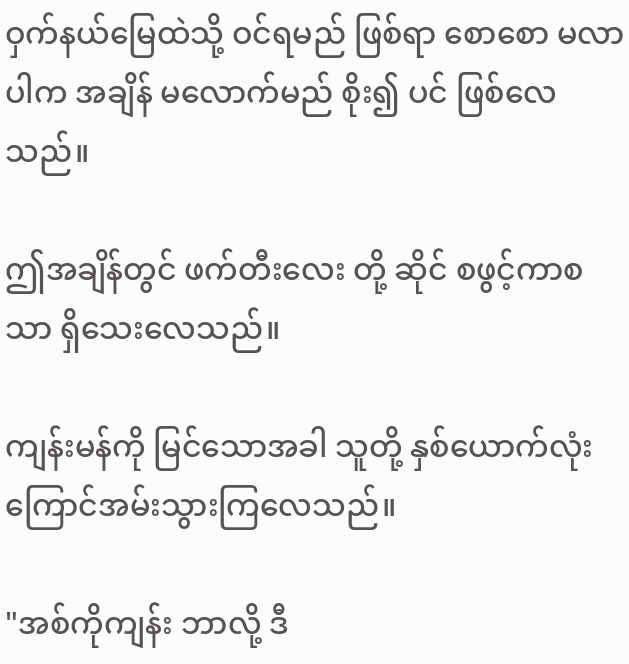ဝှက်နယ်မြေထဲသို့ ဝင်ရမည် ဖြစ်ရာ စောစော မလာပါက အချိန် မလောက်မည် စိုး၍ ပင် ဖြစ်လေသည်။

ဤအချိန်တွင် ဖက်တီးလေး တို့ ဆိုင် စဖွင့်ကာစ သာ ရှိသေးလေသည်။

ကျန်းမန်ကို မြင်သောအခါ သူတို့ နှစ်ယောက်လုံး ကြောင်အမ်းသွားကြလေသည်။

"အစ်ကိုကျန်း ဘာလို့ ဒီ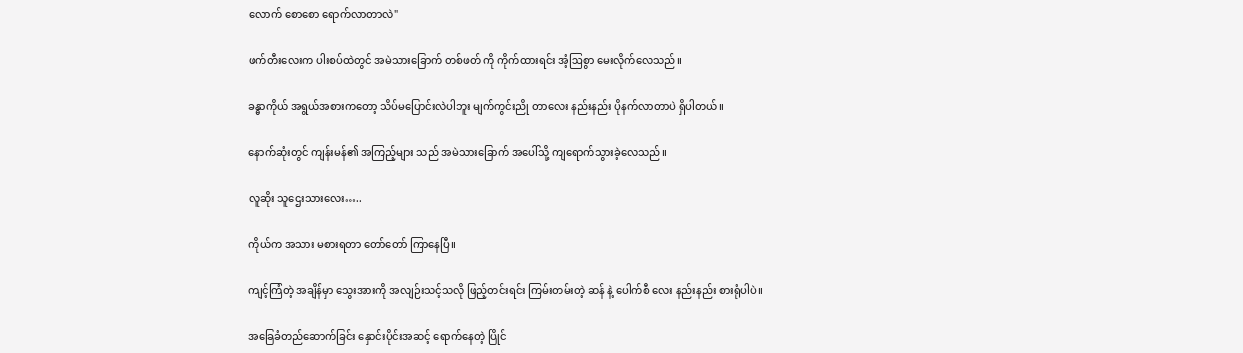လောက် စောစော ရောက်လာတာလဲ"

ဖက်တီးလေးက ပါးစပ်ထဲတွင် အမဲသားခြောက် တစ်ဖတ် ကို ကိုက်ထားရင်း အံ့ဩစွာ မေးလိုက်လေသည်။

ခန္ဓာကိုယ် အရွယ်အစားကတော့ သိပ်မပြောင်းလဲပါဘူး မျက်ကွင်းညို တာလေး နည်းနည်း ပိုနက်လာတာပဲ ရှိပါတယ်။

နောက်ဆုံးတွင် ကျန်းမန်၏ အကြည့်များ သည် အမဲသားခြောက် အပေါ်သို့ ကျရောက်သွားခဲ့လေသည်။

လူဆိုး သူဌေးသားလေး…..

ကိုယ်က အသား မစားရတာ တော်တော် ကြာနေပြီ။

ကျင့်ကြံတဲ့ အချိန်မှာ သွေးအားကို အလျဉ်းသင့်သလို ဖြည့်တင်းရင်း ကြမ်းတမ်းတဲ့ ဆန် နဲ့ ပေါက်စီ လေး နည်းနည်း စားရုံပါပဲ။

အခြေခံတည်ဆောက်ခြင်း နှောင်းပိုင်းအဆင့် ရောက်နေတဲ့ ပြိုင်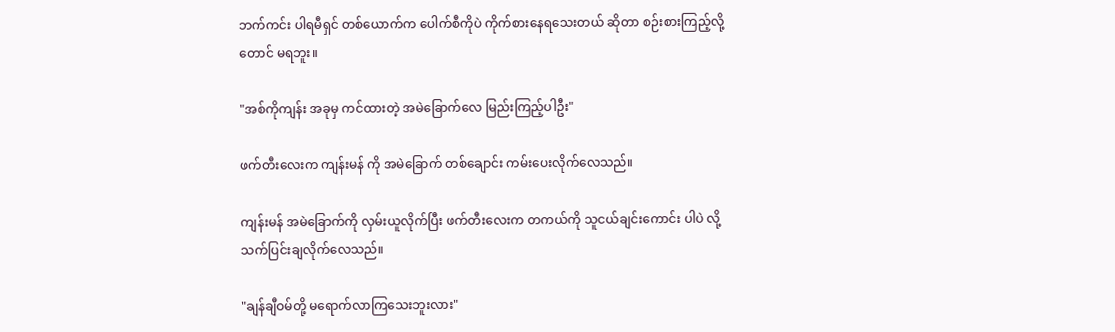ဘက်ကင်း ပါရမီရှင် တစ်ယောက်က ပေါက်စီကိုပဲ ကိုက်စားနေရသေးတယ် ဆိုတာ စဉ်းစားကြည့်လို့တောင် မရဘူး။

"အစ်ကိုကျန်း အခုမှ ကင်ထားတဲ့ အမဲခြောက်လေ မြည်းကြည့်ပါဦး"

ဖက်တီးလေးက ကျန်းမန် ကို အမဲခြောက် တစ်ချောင်း ကမ်းပေးလိုက်လေသည်။

ကျန်းမန် အမဲခြောက်ကို လှမ်းယူလိုက်ပြီး ဖက်တီးလေးက တကယ်ကို သူငယ်ချင်းကောင်း ပါပဲ လို့ သက်ပြင်းချလိုက်လေသည်။

"ချန်ချီဝမ်တို့ မရောက်လာကြသေးဘူးလား"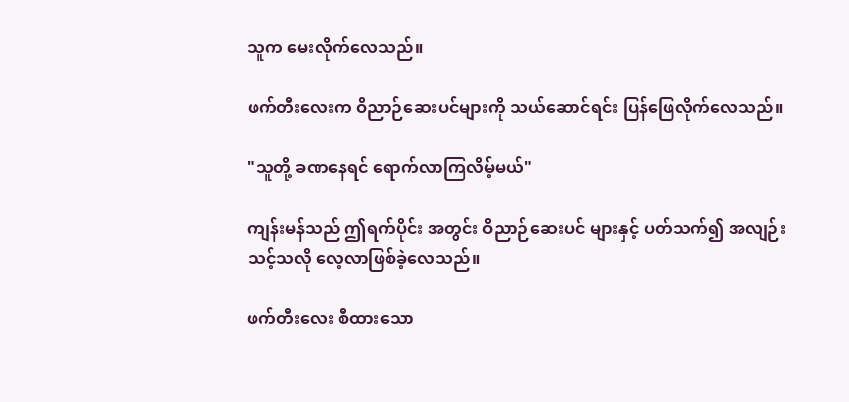သူက မေးလိုက်လေသည်။

ဖက်တီးလေးက ဝိညာဉ်ဆေးပင်များကို သယ်ဆောင်ရင်း ပြန်ဖြေလိုက်လေသည်။

"သူတို့ ခဏနေရင် ရောက်လာကြလိမ့်မယ်"

ကျန်းမန်သည် ဤရက်ပိုင်း အတွင်း ဝိညာဉ်ဆေးပင် များနှင့် ပတ်သက်၍ အလျဉ်းသင့်သလို လေ့လာဖြစ်ခဲ့လေသည်။

ဖက်တီးလေး စီထားသော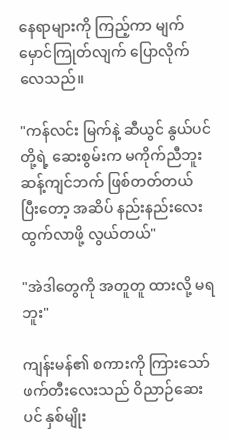နေရာများကို ကြည့်ကာ မျက်မှောင်ကြုတ်လျက် ပြောလိုက်လေသည်။

"ကန်လင်း မြက်နဲ့ ဆီယွင် နွယ်ပင် တို့ရဲ့ ဆေးစွမ်းက မကိုက်ညီဘူး ဆန့်ကျင်ဘက် ဖြစ်တတ်တယ် ပြီးတော့ အဆိပ် နည်းနည်းလေး ထွက်လာဖို့ လွယ်တယ်"

"အဲဒါတွေကို အတူတူ ထားလို့ မရဘူး"

ကျန်းမန်၏ စကားကို ကြားသော် ဖက်တီးလေးသည် ဝိညာဉ်ဆေးပင် နှစ်မျိုး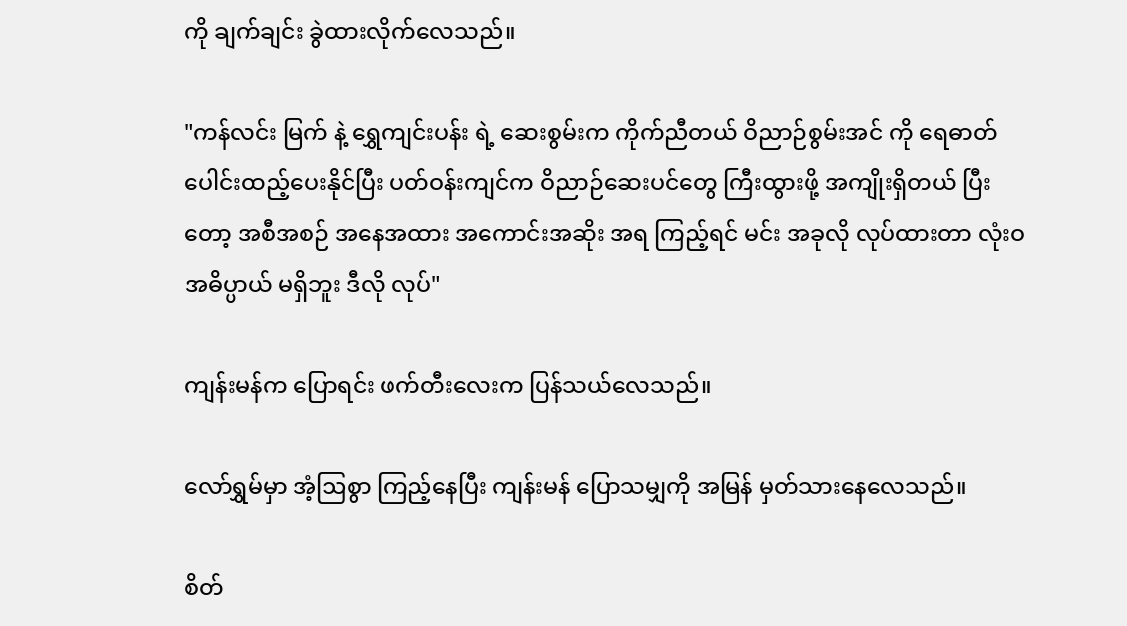ကို ချက်ချင်း ခွဲထားလိုက်လေသည်။

"ကန်လင်း မြက် နဲ့ ရွှေကျင်းပန်း ရဲ့ ဆေးစွမ်းက ကိုက်ညီတယ် ဝိညာဉ်စွမ်းအင် ကို ရေဓာတ် ပေါင်းထည့်ပေးနိုင်ပြီး ပတ်ဝန်းကျင်က ဝိညာဉ်ဆေးပင်တွေ ကြီးထွားဖို့ အကျိုးရှိတယ် ပြီးတော့ အစီအစဉ် အနေအထား အကောင်းအဆိုး အရ ကြည့်ရင် မင်း အခုလို လုပ်ထားတာ လုံးဝ အဓိပ္ပာယ် မရှိဘူး ဒီလို လုပ်"

ကျန်းမန်က ပြောရင်း ဖက်တီးလေးက ပြန်သယ်လေသည်။

လော်ရွှမ်မှာ အံ့ဩစွာ ကြည့်နေပြီး ကျန်းမန် ပြောသမျှကို အမြန် မှတ်သားနေလေသည်။

စိတ်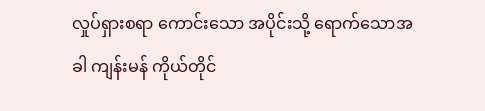လှုပ်ရှားစရာ ကောင်းသော အပိုင်းသို့ ရောက်သောအခါ ကျန်းမန် ကိုယ်တိုင်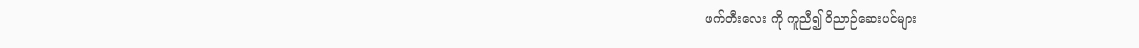ဖက်တီးလေး ကို ကူညီ၍ ဝိညာဉ်ဆေးပင်များ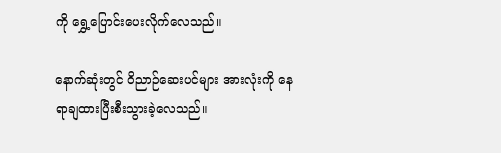ကို ရွှေ့ပြောင်းပေးလိုက်လေသည်။

နောက်ဆုံးတွင် ဝိညာဉ်ဆေးပင်များ အားလုံးကို နေရာချထားပြီးစီးသွားခဲ့လေသည်။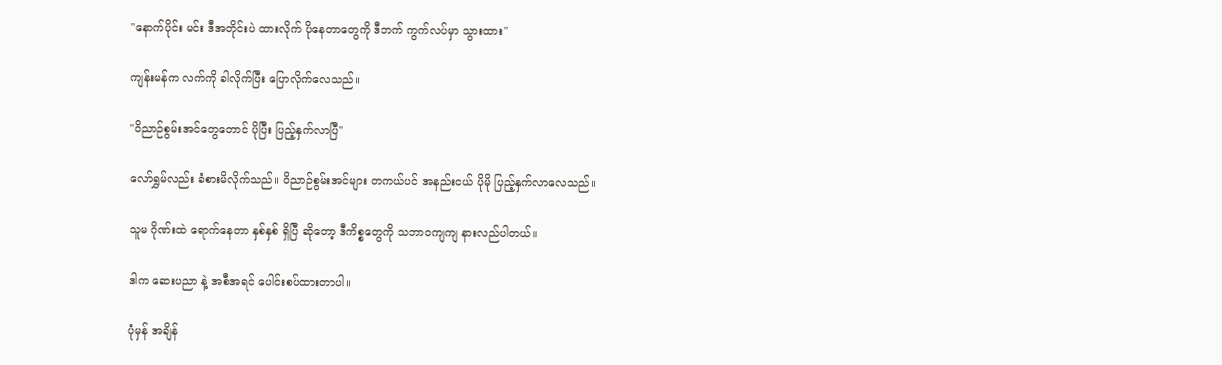"နောက်ပိုင်း မင်း ဒီအတိုင်းပဲ ထားလိုက် ပိုနေတာတွေကို ဒီဘက် ကွက်လပ်မှာ သွားထား"

ကျန်းမန်က လက်ကို ခါလိုက်ပြီး ပြောလိုက်လေသည်။

"ဝိညာဉ်စွမ်းအင်တွေတောင် ပိုပြီး ပြည့်နှက်လာပြီ"

လော်ရွှမ်လည်း ခံစားမိလိုက်သည်။ ဝိညာဉ်စွမ်းအင်များ တကယ်ပင် အနည်းငယ် ပိုမို ပြည့်နှက်လာလေသည်။

သူမ ဂိုဏ်းထဲ ရောက်နေတာ နှစ်နှစ် ရှိပြီ ဆိုတော့ ဒီကိစ္စတွေကို သဘာဝကျကျ နားလည်ပါတယ်။

ဒါက ဆေးပညာ နဲ့ အစီအရင် ပေါင်းစပ်ထားတာပါ။

ပုံမှန် အချိန်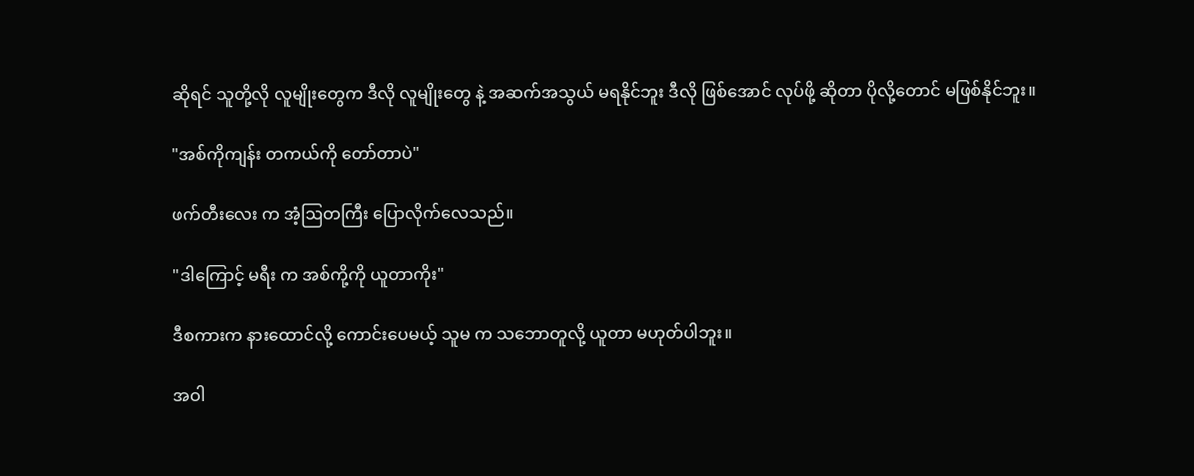ဆိုရင် သူတို့လို လူမျိုးတွေက ဒီလို လူမျိုးတွေ နဲ့ အဆက်အသွယ် မရနိုင်ဘူး ဒီလို ဖြစ်အောင် လုပ်ဖို့ ဆိုတာ ပိုလို့တောင် မဖြစ်နိုင်ဘူး။

"အစ်ကိုကျန်း တကယ်ကို တော်တာပဲ"

ဖက်တီးလေး က အံ့ဩတကြီး ပြောလိုက်လေသည်။

"ဒါကြောင့် မရီး က အစ်ကို့ကို ယူတာကိုး"

ဒီစကားက နားထောင်လို့ ကောင်းပေမယ့် သူမ က သဘောတူလို့ ယူတာ မဟုတ်ပါဘူး။

အဝါ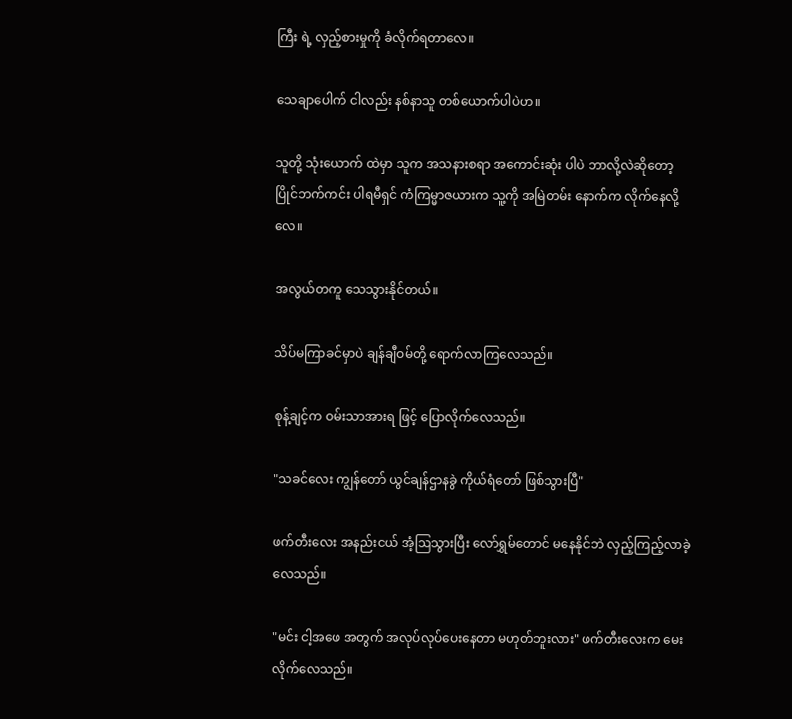ကြီး ရဲ့ လှည့်စားမှုကို ခံလိုက်ရတာလေ။

သေချာပေါက် ငါလည်း နစ်နာသူ တစ်ယောက်ပါပဲဟ။

သူတို့ သုံးယောက် ထဲမှာ သူက အသနားစရာ အကောင်းဆုံး ပါပဲ ဘာလို့လဲဆိုတော့ ပြိုင်ဘက်ကင်း ပါရမီရှင် ကံကြမ္မာဇယားက သူ့ကို အမြဲတမ်း နောက်က လိုက်နေလို့လေ။

အလွယ်တကူ သေသွားနိုင်တယ်။

သိပ်မကြာခင်မှာပဲ ချန်ချီဝမ်တို့ ရောက်လာကြလေသည်။

စုန့်ချင့်က ဝမ်းသာအားရ ဖြင့် ပြောလိုက်လေသည်။

"သခင်လေး ကျွန်တော် ယွင်ချန်ဌာနခွဲ ကိုယ်ရံတော် ဖြစ်သွားပြီ"

ဖက်တီးလေး အနည်းငယ် အံ့ဩသွားပြီး လော်ရွှမ်တောင် မနေနိုင်ဘဲ လှည့်ကြည့်လာခဲ့လေသည်။

"မင်း ငါ့အဖေ အတွက် အလုပ်လုပ်ပေးနေတာ မဟုတ်ဘူးလား" ဖက်တီးလေးက မေးလိုက်လေသည်။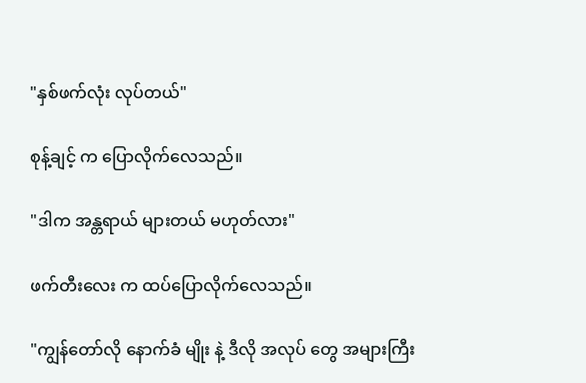"နှစ်ဖက်လုံး လုပ်တယ်"

စုန့်ချင့် က ပြောလိုက်လေသည်။

"ဒါက အန္တရာယ် များတယ် မဟုတ်လား"

ဖက်တီးလေး က ထပ်ပြောလိုက်လေသည်။

"ကျွန်တော်လို နောက်ခံ မျိုး နဲ့ ဒီလို အလုပ် တွေ အများကြီး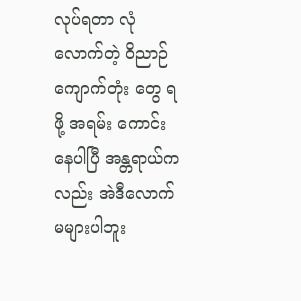လုပ်ရတာ လုံလောက်တဲ့ ဝိညာဉ်ကျောက်တုံး တွေ ရဖို့ အရမ်း ကောင်းနေပါပြီ အန္တရာယ်ကလည်း အဲဒီလောက် မများပါဘူး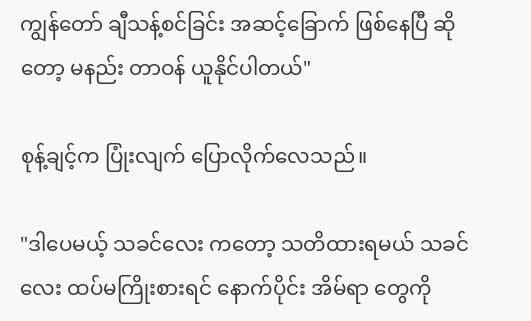ကျွန်တော် ချီသန့်စင်ခြင်း အဆင့်ခြောက် ဖြစ်နေပြီ ဆိုတော့ မနည်း တာဝန် ယူနိုင်ပါတယ်"

စုန့်ချင့်က ပြုံးလျက် ပြောလိုက်လေသည်။

"ဒါပေမယ့် သခင်လေး ကတော့ သတိထားရမယ် သခင်လေး ထပ်မကြိုးစားရင် နောက်ပိုင်း အိမ်ရာ တွေကို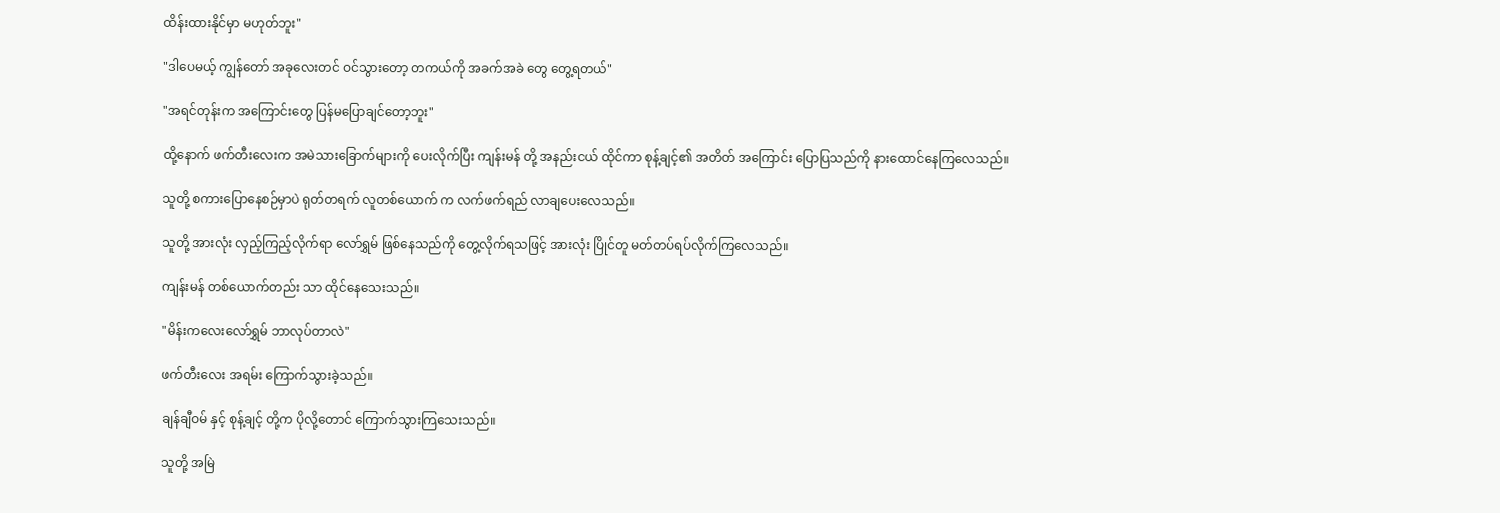ထိန်းထားနိုင်မှာ မဟုတ်ဘူး"

"ဒါပေမယ့် ကျွန်တော် အခုလေးတင် ဝင်သွားတော့ တကယ်ကို အခက်အခဲ တွေ တွေ့ရတယ်"

"အရင်တုန်းက အကြောင်းတွေ ပြန်မပြောချင်တော့ဘူး"

ထို့နောက် ဖက်တီးလေးက အမဲသားခြောက်များကို ပေးလိုက်ပြီး ကျန်းမန် တို့ အနည်းငယ် ထိုင်ကာ စုန့်ချင့်၏ အတိတ် အကြောင်း ပြောပြသည်ကို နားထောင်နေကြလေသည်။

သူတို့ စကားပြောနေစဉ်မှာပဲ ရုတ်တရက် လူတစ်ယောက် က လက်ဖက်ရည် လာချပေးလေသည်။

သူတို့ အားလုံး လှည့်ကြည့်လိုက်ရာ လော်ရွှမ် ဖြစ်နေသည်ကို တွေ့လိုက်ရသဖြင့် အားလုံး ပြိုင်တူ မတ်တပ်ရပ်လိုက်ကြလေသည်။

ကျန်းမန် တစ်ယောက်တည်း သာ ထိုင်နေသေးသည်။

"မိန်းကလေးလော်ရွှမ် ဘာလုပ်တာလဲ"

ဖက်တီးလေး အရမ်း ကြောက်သွားခဲ့သည်။

ချန်ချီဝမ် နှင့် စုန့်ချင့် တို့က ပိုလို့တောင် ကြောက်သွားကြသေးသည်။

သူတို့ အမြဲ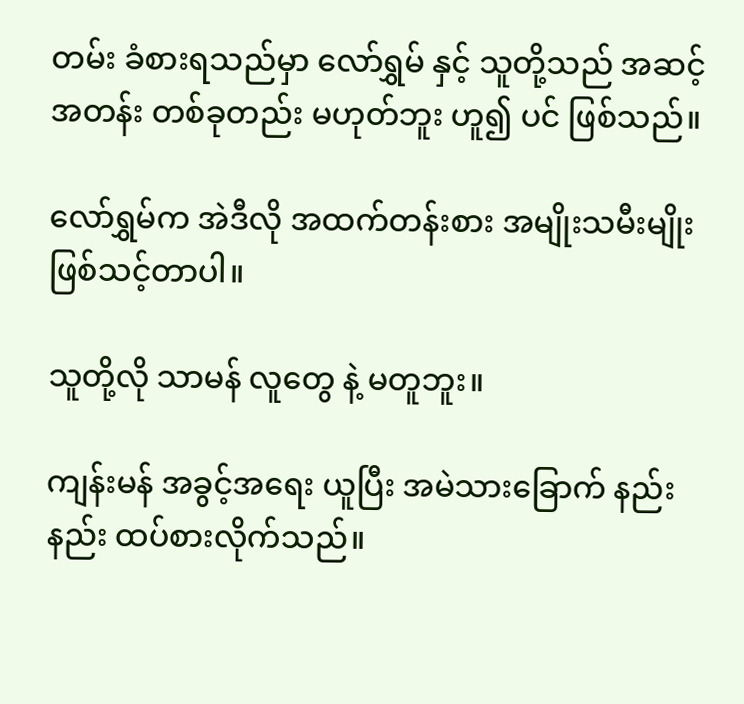တမ်း ခံစားရသည်မှာ လော်ရွှမ် နှင့် သူတို့သည် အဆင့်အတန်း တစ်ခုတည်း မဟုတ်ဘူး ဟူ၍ ပင် ဖြစ်သည်။

လော်ရွှမ်က အဲဒီလို အထက်တန်းစား အမျိုးသမီးမျိုး ဖြစ်သင့်တာပါ။

သူတို့လို သာမန် လူတွေ နဲ့ မတူဘူး။

ကျန်းမန် အခွင့်အရေး ယူပြီး အမဲသားခြောက် နည်းနည်း ထပ်စားလိုက်သည်။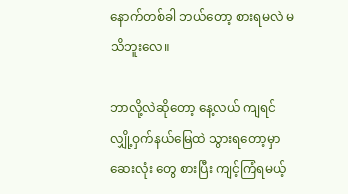နောက်တစ်ခါ ဘယ်တော့ စားရမလဲ မသိဘူးလေ။

ဘာလို့လဲဆိုတော့ နေ့လယ် ကျရင် လျှို့ဝှက်နယ်မြေထဲ သွားရတော့မှာ ဆေးလုံး တွေ စားပြီး ကျင့်ကြံရမယ့်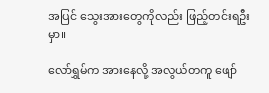အပြင် သွေးအားတွေကိုလည်း ဖြည့်တင်းရဦးမှာ။

လော်ရွှမ်က အားနေလို့ အလွယ်တကူ ဖျော်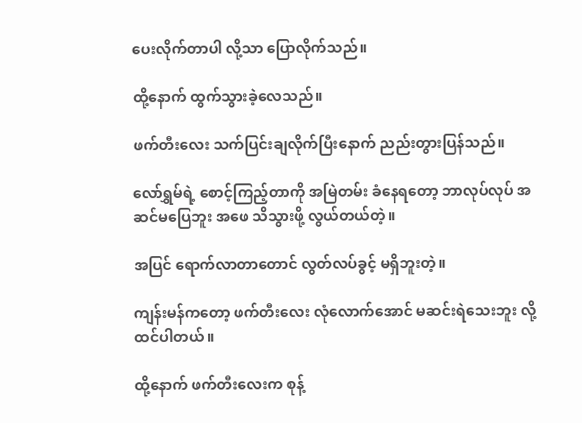ပေးလိုက်တာပါ လို့သာ ပြောလိုက်သည်။

ထို့နောက် ထွက်သွားခဲ့လေသည်။

ဖက်တီးလေး သက်ပြင်းချလိုက်ပြီးနောက် ညည်းတွားပြန်သည်။

လော်ရွှမ်ရဲ့ စောင့်ကြည့်တာကို အမြဲတမ်း ခံနေရတော့ ဘာလုပ်လုပ် အဆင်မပြေဘူး အဖေ သိသွားဖို့ လွယ်တယ်တဲ့။

အပြင် ရောက်လာတာတောင် လွတ်လပ်ခွင့် မရှိဘူးတဲ့။

ကျန်းမန်ကတော့ ဖက်တီးလေး လုံလောက်အောင် မဆင်းရဲသေးဘူး လို့ ထင်ပါတယ်။

ထို့နောက် ဖက်တီးလေးက စုန့်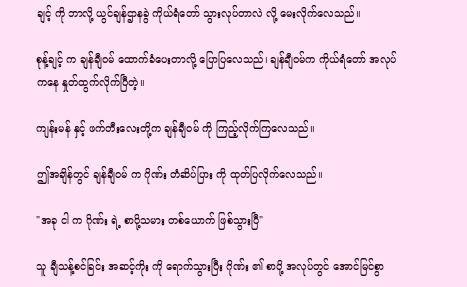ချင့် ကို ဘာလို့ ယွင်ချန်ဌာနခွဲ ကိုယ်ရံတော် သွားလုပ်တာလဲ လို့ မေးလိုက်လေသည်။

စုန့်ချင့် က ချန်ချီဝမ် ထောက်ခံပေးတာလို့ ပြောပြလေသည်၊ ချန်ချီဝမ်က ကိုယ်ရံတော် အလုပ် ကနေ နှုတ်ထွက်လိုက်ပြီတဲ့။

ကျန်းမန် နှင့် ဖက်တီးလေးတို့က ချန်ချီဝမ် ကို ကြည့်လိုက်ကြလေသည်။

ဤအချိန်တွင် ချန်ချီဝမ် က ဂိုဏ်း တံဆိပ်ပြား ကို ထုတ်ပြလိုက်လေသည်။

"အခု ငါ က ဂိုဏ်း ရဲ့ စာပို့သမား တစ်ယောက် ဖြစ်သွားပြီ"

သူ ချီသန့်စင်ခြင်း အဆင့်ကိုး ကို ရောက်သွားပြီး ဂိုဏ်း ၏ စာပို့ အလုပ်တွင် အောင်မြင်စွာ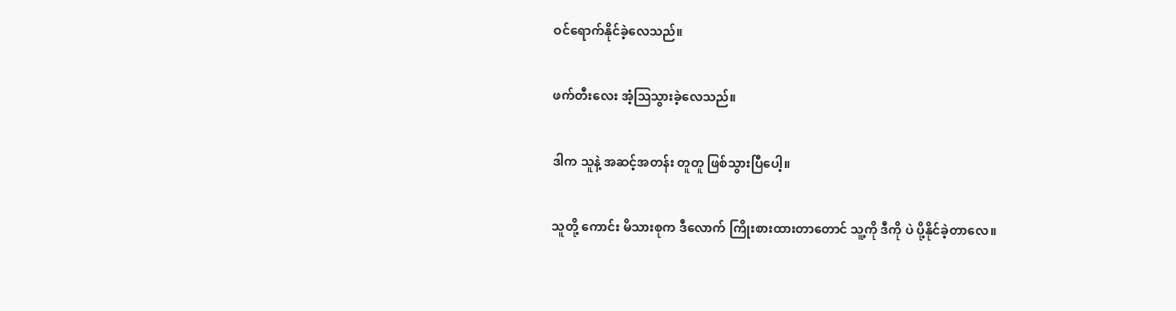ဝင်ရောက်နိုင်ခဲ့လေသည်။

ဖက်တီးလေး အံ့ဩသွားခဲ့လေသည်။

ဒါက သူနဲ့ အဆင့်အတန်း တူတူ ဖြစ်သွားပြီပေါ့။

သူတို့ ကောင်း မိသားစုက ဒီလောက် ကြိုးစားထားတာတောင် သူ့ကို ဒီကို ပဲ ပို့နိုင်ခဲ့တာလေ။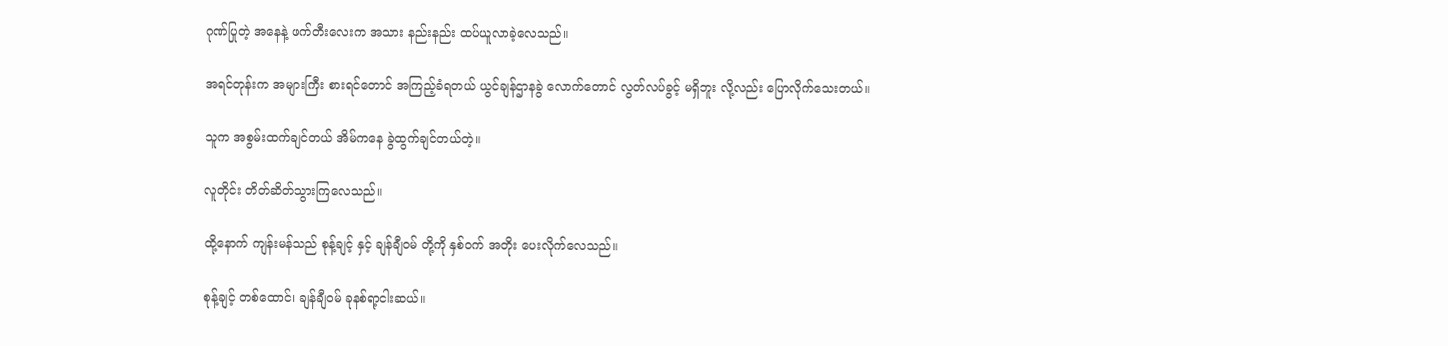ဂုဏ်ပြုတဲ့ အနေနဲ့ ဖက်တီးလေးက အသား နည်းနည်း ထပ်ယူလာခဲ့လေသည်။

အရင်တုန်းက အများကြီး စားရင်တောင် အကြည့်ခံရတယ် ယွင်ချန်ဌာနခွဲ လောက်တောင် လွတ်လပ်ခွင့် မရှိဘူး လို့လည်း ပြောလိုက်သေးတယ်။

သူက အစွမ်းထက်ချင်တယ် အိမ်ကနေ ခွဲထွက်ချင်တယ်တဲ့။

လူတိုင်း တိတ်ဆိတ်သွားကြလေသည်။

ထို့နောက် ကျန်းမန်သည် စုန့်ချင့် နှင့် ချန်ချီဝမ် တို့ကို နှစ်ဝက် အတိုး ပေးလိုက်လေသည်။

စုန့်ချင့် တစ်ထောင်၊ ချန်ချီဝမ် ခုနစ်ရာ့ငါးဆယ်။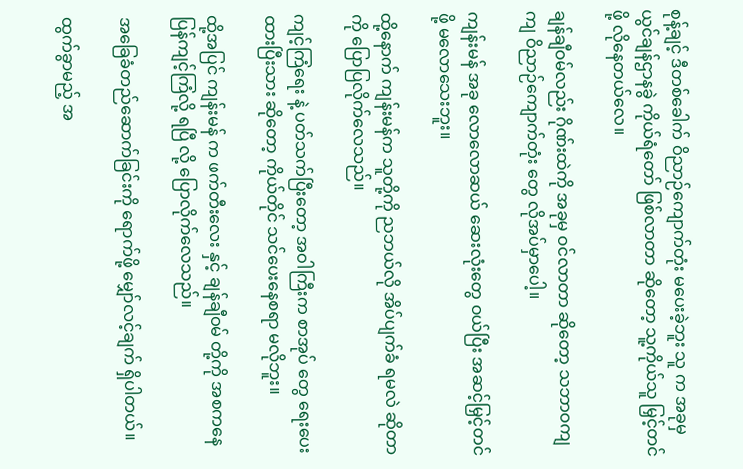စုန့်ချင့် ဒီတစ်ခေါက် ဝိညာဉ်ကျောက်တုံး မပေးခဲ့ဘူး သူ က အခုမှ ယွင်ချန်ဌာနခွဲ ကိုယ်ရံတော် ဖြစ်လာတာ ဆိုတော့ သူ့ကိုယ်သူ မြှင့်တင်ဖို့ လိုနေတယ်လေ။

ချန်ချီဝမ်လည်း ဂိုဏ်းထဲကို အခုမှ ဝင်လာတာ ဆိုတော့ သဘာဝကျကျ ဝိညာဉ်ကျောက်တုံး တွေ လိုအပ်မှာပေါ့။

ကျန်းမန် အခု လောလောဆယ် ဆေးလုံးတွေ ဝယ်ပြီး အဆင့်မြှင့်တင် ဖို့ မလောသေးဘူး။

ထို့နောက် ကျန်းမန်က သူတို့ကို ညဘယ်လို အိပ်ပျက်ခံ ရမလဲ ဆိုတာကို ပြောပြလိုက်လေသည်။

ကျင့်ကြံရေး နဲ့ ပတ်သက်ပြီးတော့ အဝါကြီးက စာအုပ် တွေ ရေးပေးထားပြီးသား ဆိုတော့ ကိုယ်တိုင် သင်ပေးနေစရာ မလိုဘူး။

ထို့အပြင် ကျန်းမန် က ဖက်တီးလေး နှင့် ချန်ချီဝမ် တို့ကို အစကနေ ပြန်ကျင့်ကြံလို့ ရပြီ လို့ ပြောလိုက်လေသည်။

အခြေခံတည်ဆောက်ခြင်းကို ရောက်ဖို့ မျှော်လင့်ချက် ရှိပါတယ်။

ထွက်ခွာမည့် အ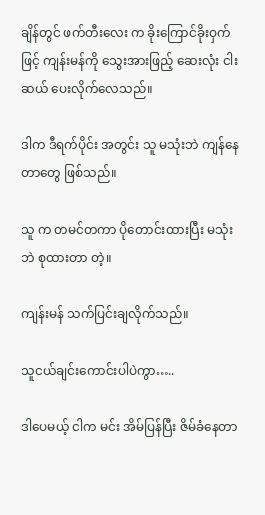ချိန်တွင် ဖက်တီးလေး က ခိုးကြောင်ခိုးဝှက် ဖြင့် ကျန်းမန်ကို သွေးအားဖြည့် ဆေးလုံး ငါးဆယ် ပေးလိုက်လေသည်။

ဒါက ဒီရက်ပိုင်း အတွင်း သူ မသုံးဘဲ ကျန်နေတာတွေ ဖြစ်သည်။

သူ က တမင်တကာ ပိုတောင်းထားပြီး မသုံးဘဲ စုထားတာ တဲ့။

ကျန်းမန် သက်ပြင်းချလိုက်သည်။

သူငယ်ချင်းကောင်းပါပဲကွာ…..

ဒါပေမယ့် ငါက မင်း အိမ်ပြန်ပြီး ဇိမ်ခံနေတာ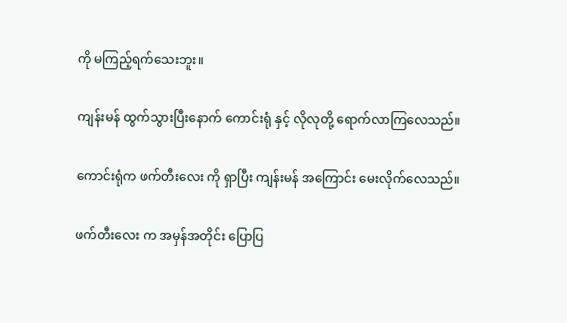ကို မကြည့်ရက်သေးဘူး။

ကျန်းမန် ထွက်သွားပြီးနောက် ကောင်းရုံ နှင့် လိုလုတို့ ရောက်လာကြလေသည်။

ကောင်းရုံက ဖက်တီးလေး ကို ရှာပြီး ကျန်းမန် အကြောင်း မေးလိုက်လေသည်။

ဖက်တီးလေး က အမှန်အတိုင်း ပြောပြ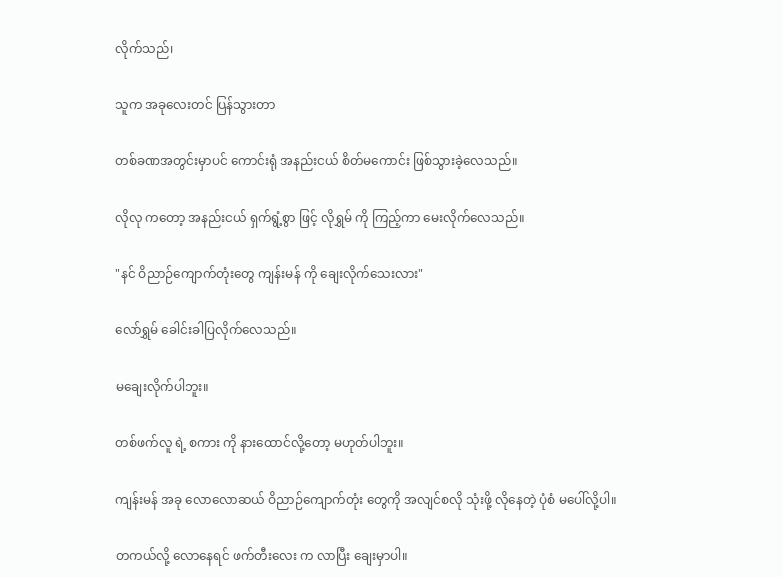လိုက်သည်၊

သူက အခုလေးတင် ပြန်သွားတာ

တစ်ခဏအတွင်းမှာပင် ကောင်းရုံ အနည်းငယ် စိတ်မကောင်း ဖြစ်သွားခဲ့လေသည်။

လိုလု ကတော့ အနည်းငယ် ရှက်ရွံ့စွာ ဖြင့် လိုရွှမ် ကို ကြည့်ကာ မေးလိုက်လေသည်။

"နင် ဝိညာဉ်ကျောက်တုံးတွေ ကျန်းမန် ကို ချေးလိုက်သေးလား"

လော်ရွှမ် ခေါင်းခါပြလိုက်လေသည်။

မချေးလိုက်ပါဘူး။

တစ်ဖက်လူ ရဲ့ စကား ကို နားထောင်လို့တော့ မဟုတ်ပါဘူး။

ကျန်းမန် အခု လောလောဆယ် ဝိညာဉ်ကျောက်တုံး တွေကို အလျင်စလို သုံးဖို့ လိုနေတဲ့ ပုံစံ မပေါ်လို့ပါ။

တကယ်လို့ လောနေရင် ဖက်တီးလေး က လာပြီး ချေးမှာပါ။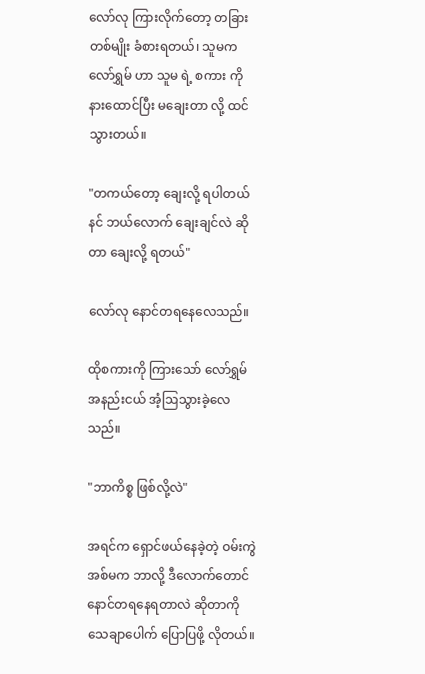လော်လု ကြားလိုက်တော့ တခြား တစ်မျိုး ခံစားရတယ်၊ သူမက လော်ရွှမ် ဟာ သူမ ရဲ့ စကား ကို နားထောင်ပြီး မချေးတာ လို့ ထင်သွားတယ်။

"တကယ်တော့ ချေးလို့ ရပါတယ် နင် ဘယ်လောက် ချေးချင်လဲ ဆိုတာ ချေးလို့ ရတယ်"

လော်လု နောင်တရနေလေသည်။

ထိုစကားကို ကြားသော် လော်ရွှမ် အနည်းငယ် အံ့ဩသွားခဲ့လေသည်။

"ဘာကိစ္စ ဖြစ်လို့လဲ"

အရင်က ရှောင်ဖယ်နေခဲ့တဲ့ ဝမ်းကွဲအစ်မက ဘာလို့ ဒီလောက်တောင် နောင်တရနေရတာလဲ ဆိုတာကို သေချာပေါက် ပြောပြဖို့ လိုတယ်။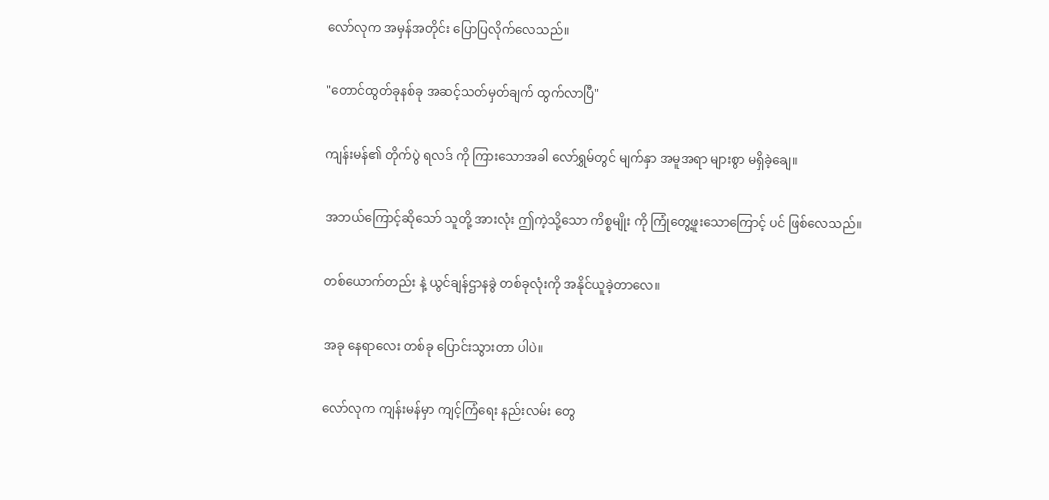လော်လုက အမှန်အတိုင်း ပြောပြလိုက်လေသည်။

"တောင်ထွတ်ခုနစ်ခု အဆင့်သတ်မှတ်ချက် ထွက်လာပြီ"

ကျန်းမန်၏ တိုက်ပွဲ ရလဒ် ကို ကြားသောအခါ လော်ရွှမ်တွင် မျက်နှာ အမူအရာ များစွာ မရှိခဲ့ချေ။

အဘယ်ကြောင့်ဆိုသော် သူတို့ အားလုံး ဤကဲ့သို့သော ကိစ္စမျိုး ကို ကြုံတွေ့ဖူးသောကြောင့် ပင် ဖြစ်လေသည်။

တစ်ယောက်တည်း နဲ့ ယွင်ချန်ဌာနခွဲ တစ်ခုလုံးကို အနိုင်ယူခဲ့တာလေ။

အခု နေရာလေး တစ်ခု ပြောင်းသွားတာ ပါပဲ။

လော်လုက ကျန်းမန်မှာ ကျင့်ကြံရေး နည်းလမ်း တွေ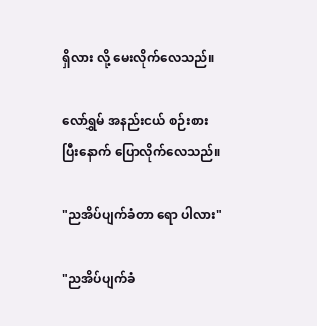ရှိလား လို့ မေးလိုက်လေသည်။

လော်ရွှမ် အနည်းငယ် စဉ်းစားပြီးနောက် ပြောလိုက်လေသည်။

"ညအိပ်ပျက်ခံတာ ရော ပါလား"

"ညအိပ်ပျက်ခံ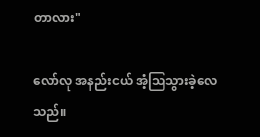တာလား"

လော်လု အနည်းငယ် အံ့ဩသွားခဲ့လေသည်။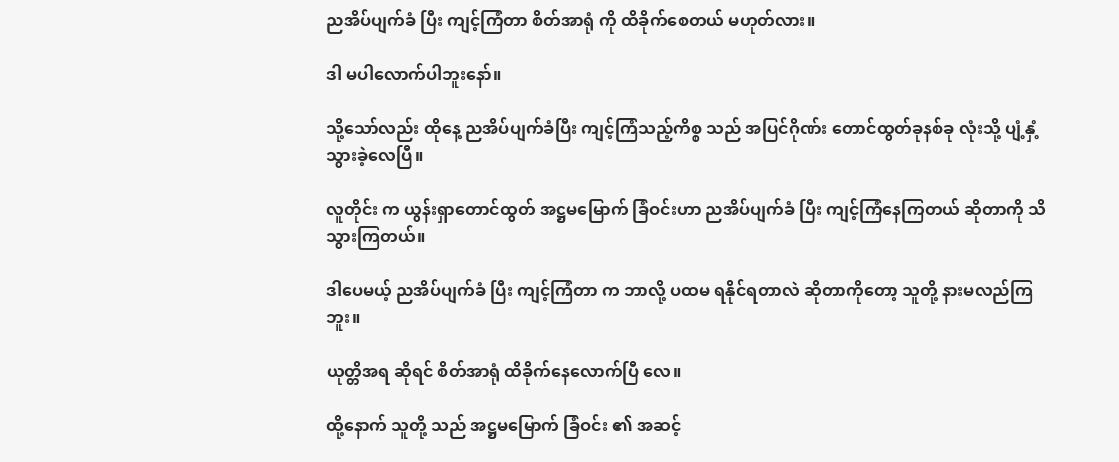ညအိပ်ပျက်ခံ ပြီး ကျင့်ကြံတာ စိတ်အာရုံ ကို ထိခိုက်စေတယ် မဟုတ်လား။

ဒါ မပါလောက်ပါဘူးနော်။

သို့သော်လည်း ထိုနေ့ ညအိပ်ပျက်ခံပြီး ကျင့်ကြံသည့်ကိစ္စ သည် အပြင်ဂိုဏ်း တောင်ထွတ်ခုနစ်ခု လုံးသို့ ပျံ့နှံ့သွားခဲ့လေပြီ။

လူတိုင်း က ယွန်းရှာတောင်ထွတ် အဋ္ဌမမြောက် ခြံဝင်းဟာ ညအိပ်ပျက်ခံ ပြီး ကျင့်ကြံနေကြတယ် ဆိုတာကို သိသွားကြတယ်။

ဒါပေမယ့် ညအိပ်ပျက်ခံ ပြီး ကျင့်ကြံတာ က ဘာလို့ ပထမ ရနိုင်ရတာလဲ ဆိုတာကိုတော့ သူတို့ နားမလည်ကြဘူး။

ယုတ္တိအရ ဆိုရင် စိတ်အာရုံ ထိခိုက်နေလောက်ပြီ လေ။

ထို့နောက် သူတို့ သည် အဋ္ဌမမြောက် ခြံဝင်း ၏ အဆင့်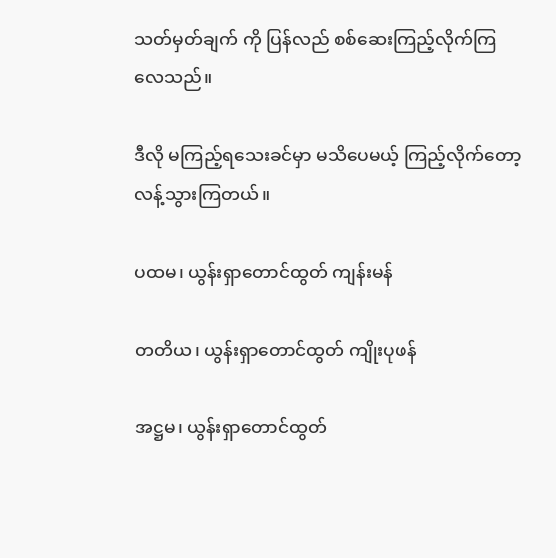သတ်မှတ်ချက် ကို ပြန်လည် စစ်ဆေးကြည့်လိုက်ကြလေသည်။

ဒီလို မကြည့်ရသေးခင်မှာ မသိပေမယ့် ကြည့်လိုက်တော့ လန့်သွားကြတယ်။

ပထမ၊ ယွန်းရှာတောင်ထွတ် ကျန်းမန်

တတိယ၊ ယွန်းရှာတောင်ထွတ် ကျိုးပုဖန်

အဋ္ဌမ၊ ယွန်းရှာတောင်ထွတ်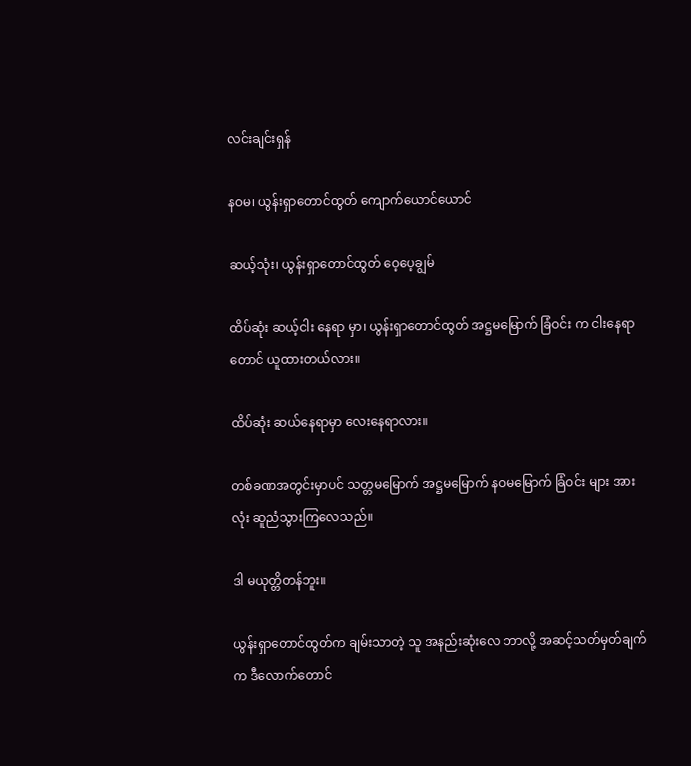လင်းချင်းရှန်

နဝမ၊ ယွန်းရှာတောင်ထွတ် ကျောက်ယောင်ယောင်

ဆယ့်သုံး၊ ယွန်းရှာတောင်ထွတ် ဝေ့ပေ့ချွမ်

ထိပ်ဆုံး ဆယ့်ငါး နေရာ မှာ၊ ယွန်းရှာတောင်ထွတ် အဋ္ဌမမြောက် ခြံဝင်း က ငါးနေရာ တောင် ယူထားတယ်လား။

ထိပ်ဆုံး ဆယ်နေရာမှာ လေးနေရာလား။

တစ်ခဏအတွင်းမှာပင် သတ္တမမြောက် အဋ္ဌမမြောက် နဝမမြောက် ခြံဝင်း များ အားလုံး ဆူညံသွားကြလေသည်။

ဒါ မယုတ္တိတန်ဘူး။

ယွန်းရှာတောင်ထွတ်က ချမ်းသာတဲ့ သူ အနည်းဆုံးလေ ဘာလို့ အဆင့်သတ်မှတ်ချက် က ဒီလောက်တောင်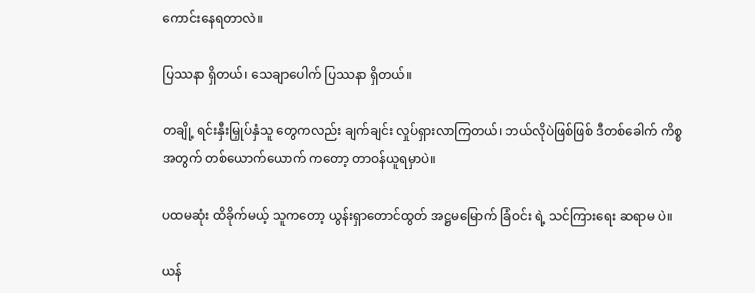ကောင်းနေရတာလဲ။

ပြဿနာ ရှိတယ်၊ သေချာပေါက် ပြဿနာ ရှိတယ်။

တချို့ ရင်းနှီးမြှုပ်နှံသူ တွေကလည်း ချက်ချင်း လှုပ်ရှားလာကြတယ်၊ ဘယ်လိုပဲဖြစ်ဖြစ် ဒီတစ်ခေါက် ကိစ္စ အတွက် တစ်ယောက်ယောက် ကတော့ တာဝန်ယူရမှာပဲ။

ပထမဆုံး ထိခိုက်မယ့် သူကတော့ ယွန်းရှာတောင်ထွတ် အဋ္ဌမမြောက် ခြံဝင်း ရဲ့ သင်ကြားရေး ဆရာမ ပဲ။

ယန်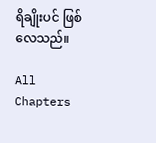ရိချိုးပင် ဖြစ်လေသည်။

All Chapters